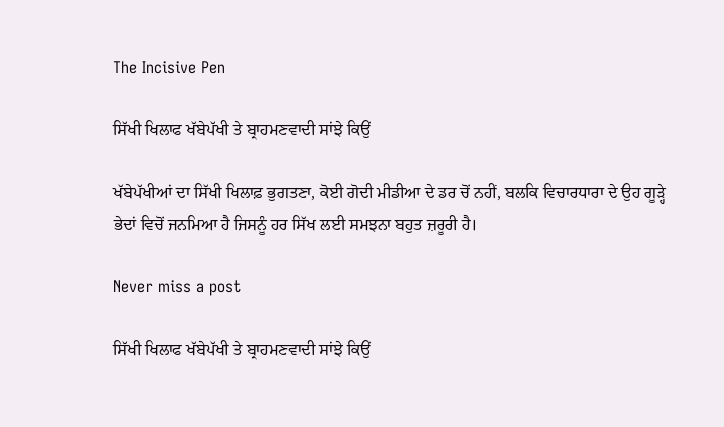The Incisive Pen

ਸਿੱਖੀ ਖਿਲਾਫ ਖੱਬੇਪੱਖੀ ਤੇ ਬ੍ਰਾਹਮਣਵਾਦੀ ਸਾਂਝੇ ਕਿਉਂ

ਖੱਬੇਪੱਖੀਆਂ ਦਾ ਸਿੱਖੀ ਖਿਲਾਫ਼ ਭੁਗਤਣਾ, ਕੋਈ ਗੋਦੀ ਮੀਡੀਆ ਦੇ ਡਰ ਚੋਂ ਨਹੀਂ, ਬਲਕਿ ਵਿਚਾਰਧਾਰਾ ਦੇ ਉਹ ਗੂੜ੍ਹੇ ਭੇਦਾਂ ਵਿਚੋਂ ਜਨਮਿਆ ਹੈ ਜਿਸਨੂੰ ਹਰ ਸਿੱਖ ਲਈ ਸਮਝਨਾ ਬਹੁਤ ਜ਼ਰੂਰੀ ਹੈ।

Never miss a post

ਸਿੱਖੀ ਖਿਲਾਫ ਖੱਬੇਪੱਖੀ ਤੇ ਬ੍ਰਾਹਮਣਵਾਦੀ ਸਾਂਝੇ ਕਿਉਂ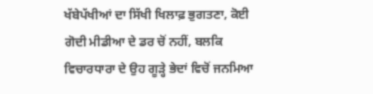ਖੱਬੇਪੱਖੀਆਂ ਦਾ ਸਿੱਖੀ ਖਿਲਾਫ਼ ਭੁਗਤਣਾ, ਕੋਈ ਗੋਦੀ ਮੀਡੀਆ ਦੇ ਡਰ ਚੋਂ ਨਹੀਂ, ਬਲਕਿ ਵਿਚਾਰਧਾਰਾ ਦੇ ਉਹ ਗੂੜ੍ਹੇ ਭੇਦਾਂ ਵਿਚੋਂ ਜਨਮਿਆ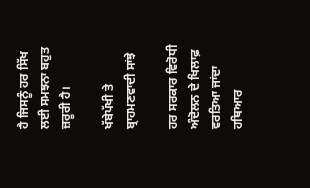ਹੈ ਜਿਸਨੂੰ ਹਰ ਸਿੱਖ ਲਈ ਸਮਝਨਾ ਬਹੁਤ ਜ਼ਰੂਰੀ ਹੈ।

ਖੱਬੇਪੱਖੀ ਤੇ ਬ੍ਰਾਹਮਣਵਾਦੀ ਸਾਂਝੇ

ਹਰ ਸਰਕਾਰ ਵਿਰੋਧੀ ਅੰਦੋਲਨ ਦੇ ਖਿਲਾਫ਼ ਵਰਤਿਆ ਜਾਂਦਾ ਹਥਿਆਰ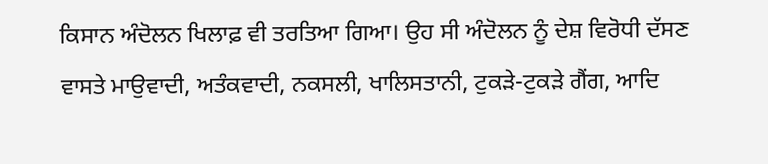ਕਿਸਾਨ ਅੰਦੋਲਨ ਖਿਲਾਫ਼ ਵੀ ਤਰਤਿਆ ਗਿਆ। ਉਹ ਸੀ ਅੰਦੋਲਨ ਨੂੰ ਦੇਸ਼ ਵਿਰੋਧੀ ਦੱਸਣ ਵਾਸਤੇ ਮਾਉਵਾਦੀ, ਅਤੰਕਵਾਦੀ, ਨਕਸਲੀ, ਖਾਲਿਸਤਾਨੀ, ਟੁਕੜੇ-ਟੁਕੜੇ ਗੈਂਗ, ਆਦਿ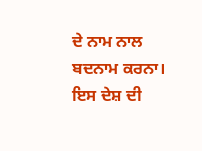ਦੇ ਨਾਮ ਨਾਲ ਬਦਨਾਮ ਕਰਨਾ। ਇਸ ਦੇਸ਼ ਦੀ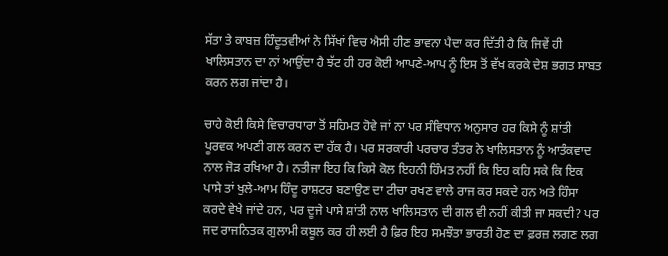ਸੱਤਾ ਤੇ ਕਾਬਜ਼ ਹਿੰਦੂਤਵੀਆਂ ਨੇ ਸਿੱਖਾਂ ਵਿਚ ਐਸੀ ਹੀਣ ਭਾਵਨਾ ਪੈਦਾ ਕਰ ਦਿੱਤੀ ਹੈ ਕਿ ਜਿਵੇਂ ਹੀ ਖਾਲਿਸਤਾਨ ਦਾ ਨਾਂ ਆਉਂਦਾ ਹੈ ਝੱਟ ਹੀ ਹਰ ਕੋਈ ਆਪਣੇ-ਆਪ ਨੂੰ ਇਸ ਤੋਂ ਵੱਖ ਕਰਕੇ ਦੇਸ਼ ਭਗਤ ਸਾਬਤ ਕਰਨ ਲਗ ਜਾਂਦਾ ਹੈ।

ਚਾਹੇ ਕੋਈ ਕਿਸੇ ਵਿਚਾਰਧਾਰਾ ਤੋਂ ਸਹਿਮਤ ਹੋਵੇ ਜਾਂ ਨਾ ਪਰ ਸੰਵਿਧਾਨ ਅਨੁਸਾਰ ਹਰ ਕਿਸੇ ਨੂੰ ਸ਼ਾਂਤੀ ਪੂਰਵਕ ਅਪਣੀ ਗਲ ਕਰਨ ਦਾ ਹੱਕ ਹੈ। ਪਰ ਸਰਕਾਰੀ ਪਰਚਾਰ ਤੰਤਰ ਨੇ ਖਾਲਿਸਤਾਨ ਨੂੰ ਆਤੰਕਵਾਦ ਨਾਲ ਜੋੜ ਰਖਿਆ ਹੈ। ਨਤੀਜਾ ਇਹ ਕਿ ਕਿਸੇ ਕੋਲ ਇਹਨੀ ਹਿੰਮਤ ਨਹੀਂ ਕਿ ਇਹ ਕਹਿ ਸਕੇ ਕਿ ਇਕ ਪਾਸੇ ਤਾਂ ਖੁਲੇ-ਆਮ ਹਿੰਦੂ ਰਾਸ਼ਟਰ ਬਣਾਉਣ ਦਾ ਟੀਚਾ ਰਖਣ ਵਾਲੇ ਰਾਜ ਕਰ ਸਕਦੇ ਹਨ ਅਤੇ ਹਿੰਸਾ ਕਰਦੇ ਵੇਖੇ ਜਾਂਦੇ ਹਨ, ਪਰ ਦੂਜੇ ਪਾਸੇ ਸ਼ਾਂਤੀ ਨਾਲ ਖਾਲਿਸਤਾਨ ਦੀ ਗਲ ਵੀ ਨਹੀਂ ਕੀਤੀ ਜਾ ਸਕਦੀ? ਪਰ ਜਦ ਰਾਜਨਿਤਕ ਗੁਲਾਮੀ ਕਬੂਲ ਕਰ ਹੀ ਲਈ ਹੈ ਫ਼ਿਰ ਇਹ ਸਮਝੌਤਾ ਭਾਰਤੀ ਹੋਣ ਦਾ ਫ਼ਰਜ਼ ਲਗਣ ਲਗ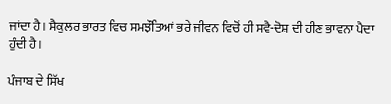ਜਾਂਦਾ ਹੈ। ਸੈਕੁਲਰ ਭਾਰਤ ਵਿਚ ਸਮਝੌਤਿਆਂ ਭਰੇ ਜੀਵਨ ਵਿਚੋਂ ਹੀ ਸਵੈ-ਦੋਸ਼ ਦੀ ਹੀਣ ਭਾਵਨਾ ਪੈਦਾ ਹੁੰਦੀ ਹੈ।

ਪੰਜਾਬ ਦੇ ਸਿੱਖ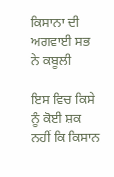ਕਿਸਾਨਾ ਦੀ ਅਗਵਾਈ ਸਭ ਨੇ ਕਬੂਲੀ

ਇਸ ਵਿਚ ਕਿਸੇ ਨੂੰ ਕੋਈ ਸ਼ਕ ਨਹੀਂ ਕਿ ਕਿਸਾਨ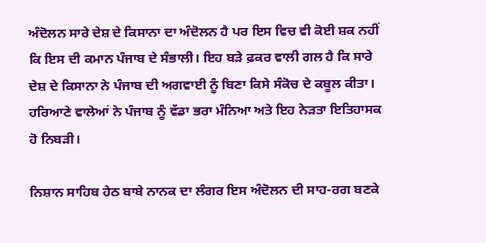ਅੰਦੋਲਨ ਸਾਰੇ ਦੇਸ਼ ਦੇ ਕਿਸਾਨਾ ਦਾ ਅੰਦੋਲਨ ਹੈ ਪਰ ਇਸ ਵਿਚ ਵੀ ਕੋਈ ਸ਼ਕ ਨਹੀਂ ਕਿ ਇਸ ਦੀ ਕਮਾਨ ਪੰਜਾਬ ਦੇ ਸੰਭਾਲੀ। ਇਹ ਬੜੇ ਫ਼ਕਰ ਵਾਲੀ ਗਲ ਹੈ ਕਿ ਸਾਰੇ ਦੇਸ਼ ਦੇ ਕਿਸਾਨਾ ਨੇ ਪੰਜਾਬ ਦੀ ਅਗਵਾਈ ਨੂੰ ਬਿਣਾ ਕਿਸੇ ਸੰਕੋਚ ਦੇ ਕਬੂਲ ਕੀਤਾ। ਹਰਿਆਣੇ ਵਾਲੇਆਂ ਨੇ ਪੰਜਾਬ ਨੂੰ ਵੱਡਾ ਭਰਾ ਮੰਨਿਆ ਅਤੇ ਇਹ ਨੇੜਤਾ ਇਤਿਹਾਸਕ ਹੋ ਨਿਬੜੀ।

ਨਿਸ਼ਾਨ ਸਾਹਿਬ ਹੇਠ ਬਾਬੇ ਨਾਨਕ ਦਾ ਲੰਗਰ ਇਸ ਅੰਦੋਲਨ ਦੀ ਸਾਹ-ਰਗ ਬਣਕੇ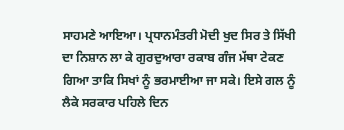ਸਾਹਮਣੇ ਆਇਆ। ਪ੍ਰਧਾਨਮੰਤਰੀ ਮੋਦੀ ਖੁਦ ਸਿਰ ਤੇ ਸਿੱਖੀ ਦਾ ਨਿਸ਼ਾਨ ਲਾ ਕੇ ਗੁਰਦੁਆਰਾ ਰਕਾਬ ਗੰਜ ਮੱਥਾ ਟੇਕਣ ਗਿਆ ਤਾਕਿ ਸਿਖਾਂ ਨੂੰ ਭਰਮਾਈਆ ਜਾ ਸਕੇ। ਇਸੇ ਗਲ ਨੂੰ ਲੈਕੇ ਸਰਕਾਰ ਪਹਿਲੇ ਦਿਨ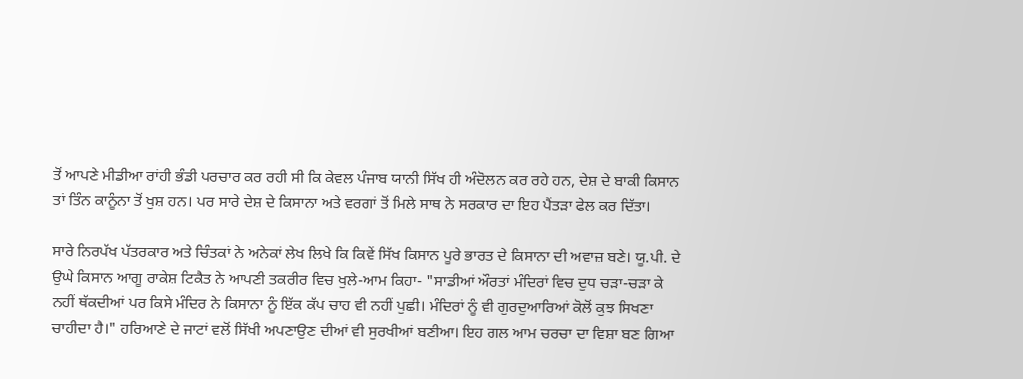ਤੋਂ ਆਪਣੇ ਮੀਡੀਆ ਰਾਂਹੀ ਭੰਡੀ ਪਰਚਾਰ ਕਰ ਰਹੀ ਸੀ ਕਿ ਕੇਵਲ ਪੰਜਾਬ ਯਾਨੀ ਸਿੱਖ ਹੀ ਅੰਦੋਲਨ ਕਰ ਰਹੇ ਹਨ, ਦੇਸ਼ ਦੇ ਬਾਕੀ ਕਿਸਾਨ ਤਾਂ ਤਿੰਨ ਕਾਨੂੰਨਾ ਤੋਂ ਖੁਸ਼ ਹਨ। ਪਰ ਸਾਰੇ ਦੇਸ਼ ਦੇ ਕਿਸਾਨਾ ਅਤੇ ਵਰਗਾਂ ਤੋਂ ਮਿਲੇ ਸਾਥ ਨੇ ਸਰਕਾਰ ਦਾ ਇਹ ਪੈਂਤੜਾ ਫੇਲ ਕਰ ਦਿੱਤਾ।

ਸਾਰੇ ਨਿਰਪੱਖ ਪੱਤਰਕਾਰ ਅਤੇ ਚਿੰਤਕਾਂ ਨੇ ਅਨੇਕਾਂ ਲੇਖ ਲਿਖੇ ਕਿ ਕਿਵੇਂ ਸਿੱਖ ਕਿਸਾਨ ਪੂਰੇ ਭਾਰਤ ਦੇ ਕਿਸਾਨਾ ਦੀ ਅਵਾਜ਼ ਬਣੇ। ਯੂ.ਪੀ. ਦੇ ਉਘੇ ਕਿਸਾਨ ਆਗੂ ਰਾਕੇਸ਼ ਟਿਕੈਤ ਨੇ ਆਪਣੀ ਤਕਰੀਰ ਵਿਚ ਖੁਲੇ-ਆਮ ਕਿਹਾ- "ਸਾਡੀਆਂ ਔਰਤਾਂ ਮੰਦਿਰਾਂ ਵਿਚ ਦੁਧ ਚੜਾ-ਚੜਾ ਕੇ ਨਹੀਂ ਥੱਕਦੀਆਂ ਪਰ ਕਿਸੇ ਮੰਦਿਰ ਨੇ ਕਿਸਾਨਾ ਨੂੰ ਇੱਕ ਕੱਪ ਚਾਹ ਵੀ ਨਹੀਂ ਪੁਛੀ। ਮੰਦਿਰਾਂ ਨੂੰ ਵੀ ਗੁਰਦੁਆਰਿਆਂ ਕੋਲੋਂ ਕੁਝ ਸਿਖਣਾ ਚਾਹੀਦਾ ਹੈ।" ਹਰਿਆਣੇ ਦੇ ਜਾਟਾਂ ਵਲੋਂ ਸਿੱਖੀ ਅਪਣਾਉਣ ਦੀਆਂ ਵੀ ਸੁਰਖੀਆਂ ਬਣੀਆ। ਇਹ ਗਲ ਆਮ ਚਰਚਾ ਦਾ ਵਿਸ਼ਾ ਬਣ ਗਿਆ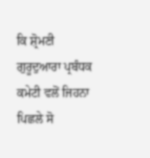ਕਿ ਸ਼੍ਰੋਮਣੀ ਗੁਰੂਦੁਆਰਾ ਪ੍ਰਬੰਧਕ ਕਮੇਟੀ ਵਲੋਂ ਜਿਹਨਾ ਪਿਛਲੇ ਸੋ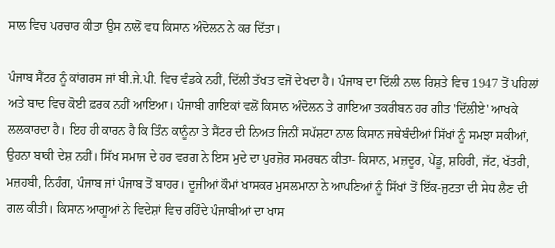ਸਾਲ ਵਿਚ ਪਰਚਾਰ ਕੀਤਾ ਉਸ ਨਾਲੋਂ ਵਧ ਕਿਸਾਨ ਅੰਦੋਲਨ ਨੇ ਕਰ ਦਿੱਤਾ।

ਪੰਜਾਬ ਸੈਂਟਰ ਨੂੰ ਕਾਂਗਰਸ ਜਾਂ ਬੀ.ਜੇ.ਪੀ. ਵਿਚ ਵੰਡਕੇ ਨਹੀਂ, ਦਿੱਲੀ ਤੱਖਤ ਵਜੋਂ ਦੇਖਦਾ ਹੈ। ਪੰਜਾਬ ਦਾ ਦਿੱਲੀ ਨਾਲ ਰਿਸ਼ਤੇ ਵਿਚ 1947 ਤੋਂ ਪਹਿਲਾਂ ਅਤੇ ਬਾਦ ਵਿਚ ਕੋਈ ਫ਼ਰਕ ਨਹੀਂ ਆਇਆ। ਪੰਜਾਬੀ ਗਾਇਕਾਂ ਵਲੋਂ ਕਿਸਾਨ ਅੰਦੋਲਨ ਤੇ ਗਾਇਆ ਤਕਰੀਬਨ ਹਰ ਗੀਤ 'ਦਿੱਲੀਏ' ਆਖਕੇ ਲਲਕਾਰਦਾ ਹੈ। ਇਹ ਹੀ ਕਾਰਨ ਹੈ ਕਿ ਤਿੰਨ ਕਾਨੂੰਨਾ ਤੇ ਸੈਂਟਰ ਦੀ ਨਿਅਤ ਜਿਨੀਂ ਸਪੱਸ਼ਟਾ ਨਾਲ ਕਿਸਾਨ ਜਥੇਬੰਦੀਆਂ ਸਿੱਖਾਂ ਨੂੰ ਸਮਝਾ ਸਕੀਆਂ, ਉਹਨਾ ਬਾਕੀ ਦੇਸ਼ ਨਹੀਂ। ਸਿੱਖ ਸਮਾਜ ਦੇ ਹਰ ਵਰਗ ਨੇ ਇਸ ਮੁਦੇ ਦਾ ਪੁਰਜ਼ੋਰ ਸਮਰਥਨ ਕੀਤਾ- ਕਿਸਾਨ, ਮਜ਼ਦੂਰ, ਪੇਂਡੂ, ਸ਼ਹਿਰੀ, ਜੱਟ, ਖੱਤਰੀ, ਮਜ਼ਹਬੀ, ਨਿਹੰਗ, ਪੰਜਾਬ ਜਾਂ ਪੰਜਾਬ ਤੋਂ ਬਾਹਰ। ਦੂਜੀਆਂ ਕੌਮਾਂ ਖਾਸਕਰ ਮੁਸਲਮਾਨਾ ਨੇ ਆਪਣਿਆਂ ਨੂੰ ਸਿੱਖਾਂ ਤੋਂ ਇੱਕ-ਜੁਟਤਾ ਦੀ ਸੇਧ ਲੈਣ ਦੀ ਗਲ ਕੀਤੀ। ਕਿਸਾਨ ਆਗੂਆਂ ਨੇ ਵਿਦੇਸ਼ਾਂ ਵਿਚ ਰਹਿੰਦੇ ਪੰਜਾਬੀਆਂ ਦਾ ਖਾਸ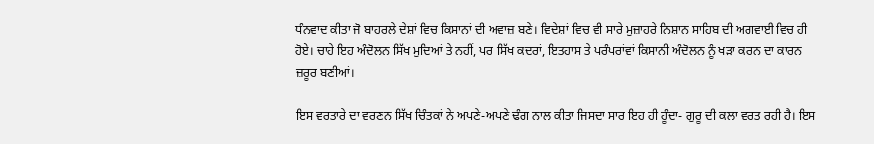ਧੰਨਵਾਦ ਕੀਤਾ ਜੋ ਬਾਹਰਲੇ ਦੇਸ਼ਾਂ ਵਿਚ ਕਿਸਾਨਾਂ ਦੀ ਅਵਾਜ਼ ਬਣੇ। ਵਿਦੇਸ਼ਾਂ ਵਿਚ ਵੀ ਸਾਰੇ ਮੁਜ਼ਾਹਰੇ ਨਿਸ਼ਾਨ ਸਾਹਿਬ ਦੀ ਅਗਵਾਈ ਵਿਚ ਹੀ ਹੋਏ। ਚਾਹੇ ਇਹ ਅੰਦੋਲਨ ਸਿੱਖ ਮੁਦਿਆਂ ਤੇ ਨਹੀਂ, ਪਰ ਸਿੱਖ ਕਦਰਾਂ, ਇਤਹਾਸ ਤੇ ਪਰੰਪਰਾਂਵਾਂ ਕਿਸਾਨੀ ਅੰਦੋਲਨ ਨੂੰ ਖੜਾ ਕਰਨ ਦਾ ਕਾਰਨ ਜ਼ਰੂਰ ਬਣੀਆਂ।

ਇਸ ਵਰਤਾਰੇ ਦਾ ਵਰਣਨ ਸਿੱਖ ਚਿੰਤਕਾਂ ਨੇ ਅਪਣੇ-ਅਪਣੇ ਢੰਗ ਨਾਲ ਕੀਤਾ ਜਿਸਦਾ ਸਾਰ ਇਹ ਹੀ ਹੂੰਦਾ- ਗੁਰੂ ਦੀ ਕਲਾ ਵਰਤ ਰਹੀ ਹੈ। ਇਸ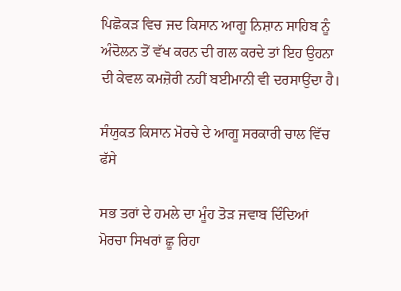ਪਿਛੋਕੜ ਵਿਚ ਜਦ ਕਿਸਾਨ ਆਗੂ ਨਿਸ਼ਾਨ ਸਾਹਿਬ ਨੂੰ ਅੰਦੋਲਨ ਤੋਂ ਵੱਖ ਕਰਨ ਦੀ ਗਲ ਕਰਦੇ ਤਾਂ ਇਹ ਉਹਨਾ ਦੀ ਕੇਵਲ ਕਮਜ਼ੋਰੀ ਨਹੀਂ ਬਈਮਾਨੀ ਵੀ ਦਰਸਾਉਂਦਾ ਹੈ।

ਸੰਯੁਕਤ ਕਿਸਾਨ ਮੋਰਚੇ ਦੇ ਆਗੂ ਸਰਕਾਰੀ ਚਾਲ ਵਿੱਚ ਫੱਸੇ

ਸਭ ਤਰਾਂ ਦੇ ਹਮਲੇ ਦਾ ਮੂੰਹ ਤੋੜ ਜਵਾਬ ਦਿੰਦਿਆਂ ਮੋਰਚਾ ਸਿਖਰਾਂ ਛੂ ਰਿਹਾ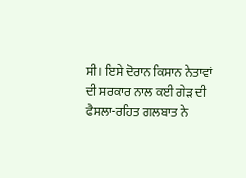ਸੀ। ਇਸੇ ਦੋਰਾਨ ਕਿਸਾਨ ਨੇਤਾਵਾਂ ਦੀ ਸਰਕਾਰ ਨਾਲ ਕਈ ਗੇੜ ਦੀ ਫੈਸਲਾ-ਰਹਿਤ ਗਲਬਾਤ ਨੇ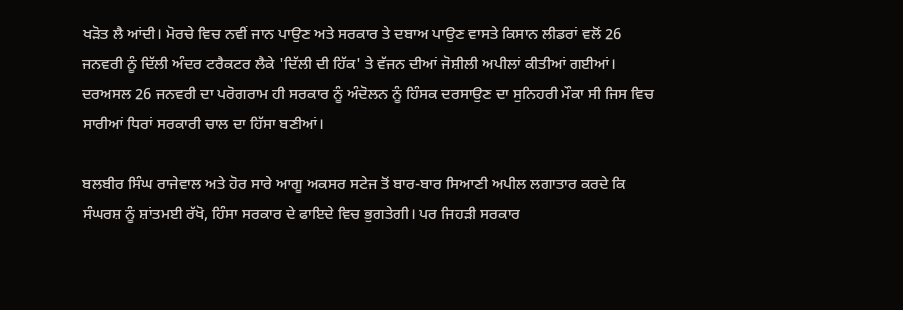ਖੜੋਤ ਲੈ ਆਂਦੀ। ਮੋਰਚੇ ਵਿਚ ਨਵੀਂ ਜਾਨ ਪਾਉਣ ਅਤੇ ਸਰਕਾਰ ਤੇ ਦਬਾਅ ਪਾਉਣ ਵਾਸਤੇ ਕਿਸਾਨ ਲੀਡਰਾਂ ਵਲੋਂ 26 ਜਨਵਰੀ ਨੂੰ ਦਿੱਲੀ ਅੰਦਰ ਟਰੈਕਟਰ ਲੈਕੇ 'ਦਿੱਲੀ ਦੀ ਹਿੱਕ' ਤੇ ਵੱਜਨ ਦੀਆਂ ਜੋਸ਼ੀਲੀ ਅਪੀਲਾਂ ਕੀਤੀਆਂ ਗਈਆਂ। ਦਰਅਸਲ 26 ਜਨਵਰੀ ਦਾ ਪਰੋਗਰਾਮ ਹੀ ਸਰਕਾਰ ਨੂੰ ਅੰਦੋਲਨ ਨੂੰ ਹਿੰਸਕ ਦਰਸਾਉਣ ਦਾ ਸੁਨਿਹਰੀ ਮੌਕਾ ਸੀ ਜਿਸ ਵਿਚ ਸਾਰੀਆਂ ਧਿਰਾਂ ਸਰਕਾਰੀ ਚਾਲ ਦਾ ਹਿੱਸਾ ਬਣੀਆਂ।

ਬਲਬੀਰ ਸਿੰਘ ਰਾਜੇਵਾਲ ਅਤੇ ਹੋਰ ਸਾਰੇ ਆਗੂ ਅਕਸਰ ਸਟੇਜ ਤੋਂ ਬਾਰ-ਬਾਰ ਸਿਆਣੀ ਅਪੀਲ ਲਗਾਤਾਰ ਕਰਦੇ ਕਿ ਸੰਘਰਸ਼ ਨੂੰ ਸ਼ਾਂਤਮਈ ਰੱਖੋ, ਹਿੰਸਾ ਸਰਕਾਰ ਦੇ ਫਾਇਦੇ ਵਿਚ ਭੁਗਤੇਗੀ। ਪਰ ਜਿਹੜੀ ਸਰਕਾਰ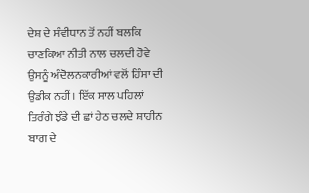ਦੇਸ਼ ਦੇ ਸੰਵੀਧਾਨ ਤੋਂ ਨਹੀਂ ਬਲਕਿ ਚਾਣਕਿਆ ਨੀਤੀ ਨਾਲ ਚਲਦੀ ਹੋਵੇ ਉਸਨੂੰ ਅੰਦੋਲਨਕਾਰੀਆਂ ਵਲੋਂ ਹਿੰਸਾ ਦੀ ਉਡੀਕ ਨਹੀਂ। ਇੱਕ ਸਾਲ ਪਹਿਲਾਂ ਤਿਰੰਗੇ ਝੰਡੇ ਦੀ ਛਾਂ ਹੇਠ ਚਲਦੇ ਸ਼ਾਹੀਨ ਬਾਗ ਦੇ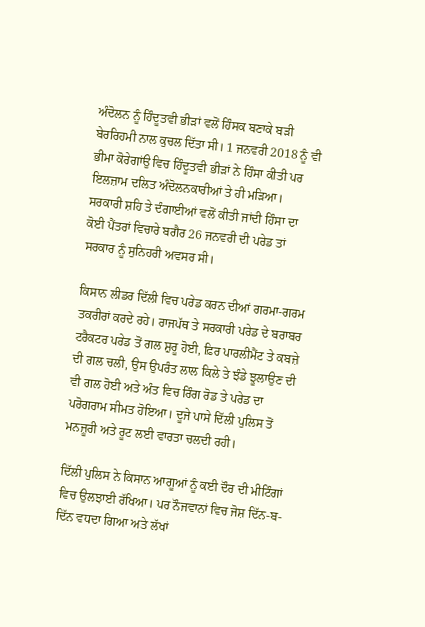ਅੰਦੋਲਨ ਨੂੰ ਹਿੰਦੂਤਵੀ ਭੀੜਾਂ ਵਲੋਂ ਹਿੰਸਕ ਬਣਾਕੇ ਬੜੀ ਬੇਰਰਿਹਮੀ ਨਾਲ ਕੁਚਲ ਦਿੱਤਾ ਸੀ। 1 ਜਨਵਰੀ 2018 ਨੂੰ ਵੀ ਭੀਮਾ ਕੋਰੇਗਾਂਉ ਵਿਚ ਹਿੰਦੂਤਵੀ ਭੀੜਾਂ ਨੇ ਹਿੰਸਾ ਕੀਤੀ ਪਰ ਇਲਜ਼ਾਮ ਦਲਿਤ ਅੰਦੋਲਨਕਾਰੀਆਂ ਤੇ ਹੀ ਮੜਿਆ। ਸਰਕਾਰੀ ਸ਼ਹਿ ਤੇ ਦੰਗਾਈਆਂ ਵਲੋਂ ਕੀਤੀ ਜਾਂਦੀ ਹਿੰਸਾ ਦਾ ਕੋਈ ਪੈਂਤਰਾਂ ਵਿਚਾਰੇ ਬਗੈਰ 26 ਜਨਵਰੀ ਦੀ ਪਰੇਡ ਤਾਂ ਸਰਕਾਰ ਨੂੰ ਸੁਨਿਹਰੀ ਅਵਸਰ ਸੀ।

ਕਿਸਾਨ ਲੀਡਰ ਦਿੱਲੀ ਵਿਚ ਪਰੇਡ ਕਰਨ ਦੀਆਂ ਗਰਮਾ-ਗਰਮ ਤਕਰੀਰਾਂ ਕਰਦੇ ਰਹੇ। ਰਾਜਪੱਥ ਤੇ ਸਰਕਾਰੀ ਪਰੇਡ ਦੇ ਬਰਾਬਰ ਟਰੈਕਟਰ ਪਰੇਡ ਤੋਂ ਗਲ ਸ਼ੁਰੂ ਹੋਈ, ਫ਼ਿਰ ਪਾਰਲੀਮੈਂਟ ਤੇ ਕਬਜ਼ੇ ਦੀ ਗਲ ਚਲੀ, ਉਸ ਉਪਰੰਤ ਲਾਲ ਕਿਲੇ ਤੇ ਝੰਡੇ ਝੂਲਾਉਣ ਦੀ ਵੀ ਗਲ ਹੋਈ ਅਤੇ ਅੰਤ ਵਿਚ ਰਿੰਗ ਰੋਡ ਤੇ ਪਰੇਡ ਦਾ ਪਰੋਗਰਾਮ ਸੀਮਤ ਹੋਇਆ। ਦੂਜੇ ਪਾਸੇ ਦਿੱਲੀ ਪੁਲਿਸ ਤੋਂ ਮਨਜ਼ੂਰੀ ਅਤੇ ਰੂਟ ਲਈ ਵਾਰਤਾ ਚਲਦੀ ਰਹੀ।

ਦਿੱਲੀ ਪੁਲਿਸ ਨੇ ਕਿਸਾਨ ਆਗੂਆਂ ਨੂੰ ਕਈ ਦੌਰ ਦੀ ਮੀਟਿੰਗਾਂ ਵਿਚ ਉਲਝਾਈ ਰੱਖਿਆ। ਪਰ ਨੌਜਵਾਨਾਂ ਵਿਚ ਜੋਸ਼ ਦਿੱਨ-ਬ-ਦਿੱਨ ਵਧਦਾ ਗਿਆ ਅਤੇ ਲੱਖਾਂ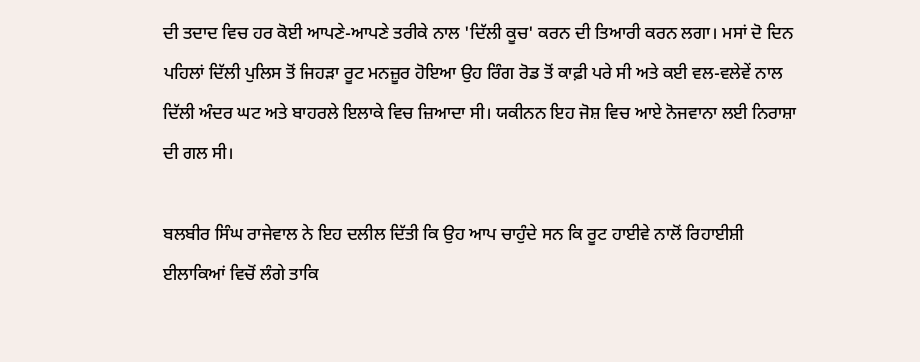ਦੀ ਤਦਾਦ ਵਿਚ ਹਰ ਕੋਈ ਆਪਣੇ-ਆਪਣੇ ਤਰੀਕੇ ਨਾਲ 'ਦਿੱਲੀ ਕੂਚ' ਕਰਨ ਦੀ ਤਿਆਰੀ ਕਰਨ ਲਗਾ। ਮਸਾਂ ਦੋ ਦਿਨ ਪਹਿਲਾਂ ਦਿੱਲੀ ਪੁਲਿਸ ਤੋਂ ਜਿਹੜਾ ਰੂਟ ਮਨਜ਼ੂਰ ਹੋਇਆ ਉਹ ਰਿੰਗ ਰੋਡ ਤੋਂ ਕਾਫ਼ੀ ਪਰੇ ਸੀ ਅਤੇ ਕਈ ਵਲ-ਵਲੇਵੇਂ ਨਾਲ ਦਿੱਲੀ ਅੰਦਰ ਘਟ ਅਤੇ ਬਾਹਰਲੇ ਇਲਾਕੇ ਵਿਚ ਜ਼ਿਆਦਾ ਸੀ। ਯਕੀਨਨ ਇਹ ਜੋਸ਼ ਵਿਚ ਆਏ ਨੋਜਵਾਨਾ ਲਈ ਨਿਰਾਸ਼ਾ ਦੀ ਗਲ ਸੀ।

ਬਲਬੀਰ ਸਿੰਘ ਰਾਜੇਵਾਲ ਨੇ ਇਹ ਦਲੀਲ ਦਿੱਤੀ ਕਿ ਉਹ ਆਪ ਚਾਹੁੰਦੇ ਸਨ ਕਿ ਰੂਟ ਹਾਈਵੇ ਨਾਲੋਂ ਰਿਹਾਈਸ਼ੀ ਈਲਾਕਿਆਂ ਵਿਚੋਂ ਲੰਗੇ ਤਾਕਿ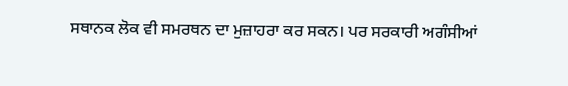ਸਥਾਨਕ ਲੋਕ ਵੀ ਸਮਰਥਨ ਦਾ ਮੁਜ਼ਾਹਰਾ ਕਰ ਸਕਨ। ਪਰ ਸਰਕਾਰੀ ਅਗੰਸੀਆਂ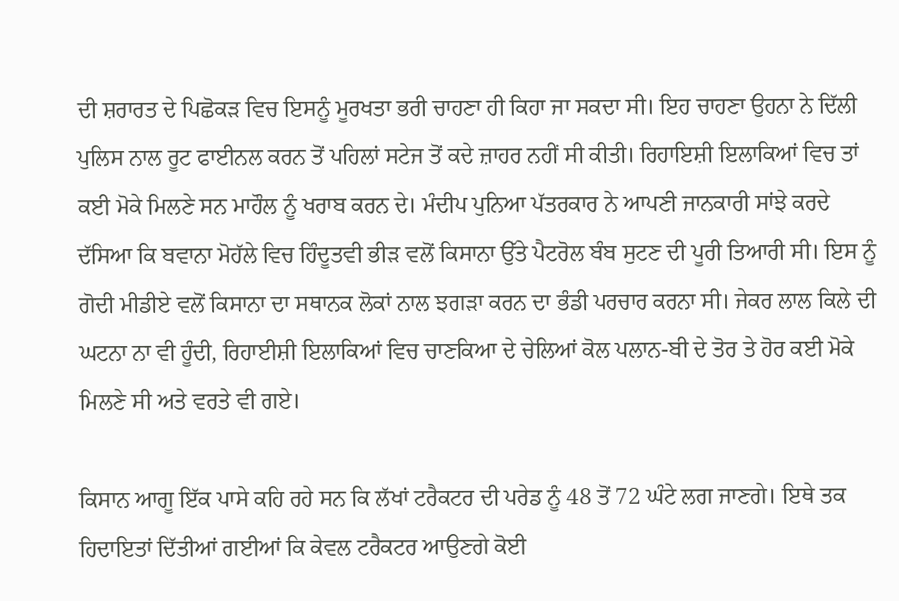ਦੀ ਸ਼ਰਾਰਤ ਦੇ ਪਿਛੋਕੜ ਵਿਚ ਇਸਨੂੰ ਮੂਰਖਤਾ ਭਰੀ ਚਾਹਣਾ ਹੀ ਕਿਹਾ ਜਾ ਸਕਦਾ ਸੀ। ਇਹ ਚਾਹਣਾ ਉਹਨਾ ਨੇ ਦਿੱਲੀ ਪੁਲਿਸ ਨਾਲ ਰੂਟ ਫਾਈਨਲ ਕਰਨ ਤੋਂ ਪਹਿਲਾਂ ਸਟੇਜ ਤੋਂ ਕਦੇ ਜ਼ਾਹਰ ਨਹੀਂ ਸੀ ਕੀਤੀ। ਰਿਹਾਇਸ਼ੀ ਇਲਾਕਿਆਂ ਵਿਚ ਤਾਂ ਕਈ ਮੋਕੇ ਮਿਲਣੇ ਸਨ ਮਾਹੌਲ ਨੂੰ ਖਰਾਬ ਕਰਨ ਦੇ। ਮੰਦੀਪ ਪੁਨਿਆ ਪੱਤਰਕਾਰ ਨੇ ਆਪਣੀ ਜਾਨਕਾਰੀ ਸਾਂਝੇ ਕਰਦੇ ਦੱਸਿਆ ਕਿ ਬਵਾਨਾ ਮੋਹੱਲੇ ਵਿਚ ਹਿੰਦੂਤਵੀ ਭੀੜ ਵਲੋਂ ਕਿਸਾਨਾ ਉੱਤੇ ਪੈਟਰੋਲ ਬੰਬ ਸੁਟਣ ਦੀ ਪੂਰੀ ਤਿਆਰੀ ਸੀ। ਇਸ ਨੂੰ ਗੋਦੀ ਮੀਡੀਏ ਵਲੋਂ ਕਿਸਾਨਾ ਦਾ ਸਥਾਨਕ ਲੋਕਾਂ ਨਾਲ ਝਗੜਾ ਕਰਨ ਦਾ ਭੰਡੀ ਪਰਚਾਰ ਕਰਨਾ ਸੀ। ਜੇਕਰ ਲਾਲ ਕਿਲੇ ਦੀ ਘਟਨਾ ਨਾ ਵੀ ਹੂੰਦੀ, ਰਿਹਾਈਸ਼ੀ ਇਲਾਕਿਆਂ ਵਿਚ ਚਾਣਕਿਆ ਦੇ ਚੇਲਿਆਂ ਕੋਲ ਪਲਾਨ-ਬੀ ਦੇ ਤੋਰ ਤੇ ਹੋਰ ਕਈ ਮੋਕੇ ਮਿਲਣੇ ਸੀ ਅਤੇ ਵਰਤੇ ਵੀ ਗਏ।

ਕਿਸਾਨ ਆਗੂ ਇੱਕ ਪਾਸੇ ਕਹਿ ਰਹੇ ਸਨ ਕਿ ਲੱਖਾਂ ਟਰੈਕਟਰ ਦੀ ਪਰੇਡ ਨੂੰ 48 ਤੋਂ 72 ਘੰਟੇ ਲਗ ਜਾਣਗੇ। ਇਥੇ ਤਕ ਹਿਦਾਇਤਾਂ ਦਿੱਤੀਆਂ ਗਈਆਂ ਕਿ ਕੇਵਲ ਟਰੈਕਟਰ ਆਉਣਗੇ ਕੋਈ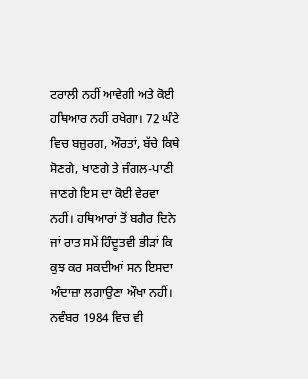ਟਰਾਲੀ ਨਹੀਂ ਆਵੇਗੀ ਅਤੇ ਕੋਈ ਹਥਿਆਰ ਨਹੀਂ ਰਖੇਗਾ। 72 ਘੰਟੇ ਵਿਚ ਬਜ਼ੁਰਗ, ਔਰਤਾਂ, ਬੱਚੇ ਕਿਥੇ ਸੋਣਗੇ, ਖਾਣਗੇ ਤੇ ਜੰਗਲ-ਪਾਣੀ ਜਾਣਗੇ ਇਸ ਦਾ ਕੋਈ ਵੇਰਵਾ ਨਹੀਂ। ਹਥਿਆਰਾਂ ਤੋਂ ਬਗੈਰ ਦਿਨੇ ਜਾਂ ਰਾਤ ਸਮੇਂ ਹਿੰਦੂਤਵੀ ਭੀੜਾਂ ਕਿ ਕੁਝ ਕਰ ਸਕਦੀਆਂ ਸਨ ਇਸਦਾ ਅੰਦਾਜ਼ਾ ਲਗਾਉਣਾ ਔਖਾ ਨਹੀਂ। ਨਵੰਬਰ 1984 ਵਿਚ ਵੀ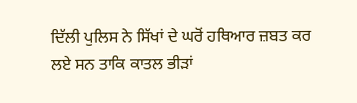ਦਿੱਲੀ ਪੁਲਿਸ ਨੇ ਸਿੱਖਾਂ ਦੇ ਘਰੋਂ ਹਥਿਆਰ ਜ਼ਬਤ ਕਰ ਲਏ ਸਨ ਤਾਕਿ ਕਾਤਲ ਭੀੜਾਂ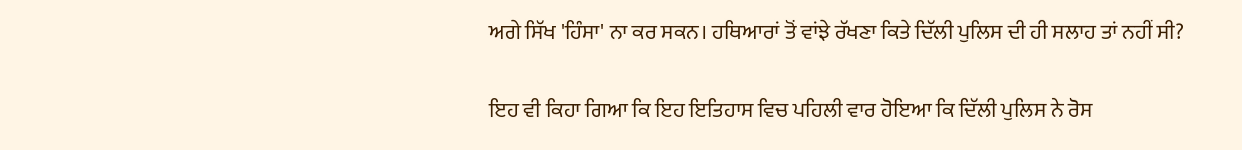ਅਗੇ ਸਿੱਖ 'ਹਿੰਸਾ' ਨਾ ਕਰ ਸਕਨ। ਹਥਿਆਰਾਂ ਤੋਂ ਵਾਂਝੇ ਰੱਖਣਾ ਕਿਤੇ ਦਿੱਲੀ ਪੁਲਿਸ ਦੀ ਹੀ ਸਲਾਹ ਤਾਂ ਨਹੀਂ ਸੀ?

ਇਹ ਵੀ ਕਿਹਾ ਗਿਆ ਕਿ ਇਹ ਇਤਿਹਾਸ ਵਿਚ ਪਹਿਲੀ ਵਾਰ ਹੋਇਆ ਕਿ ਦਿੱਲੀ ਪੁਲਿਸ ਨੇ ਰੋਸ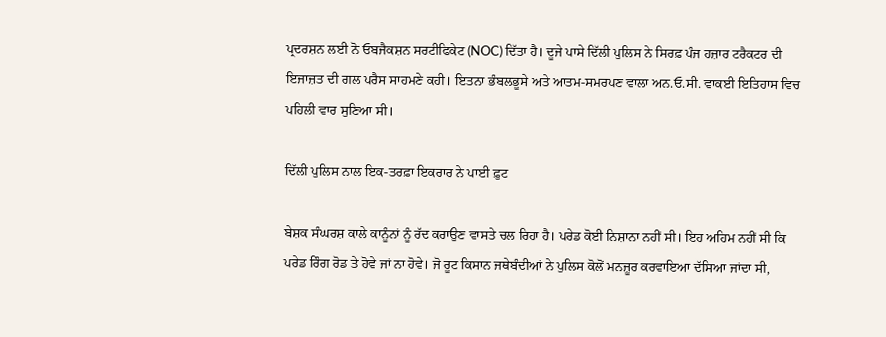ਪ੍ਰਦਰਸ਼ਨ ਲਈ ਨੋ ਓਬਜੈਕਸ਼ਨ ਸਰਟੀਫਿਕੇਟ (NOC) ਦਿੱਤਾ ਹੈ। ਦੂਜੇ ਪਾਸੇ ਦਿੱਲੀ ਪੁਲਿਸ ਨੇ ਸਿਰਫ਼ ਪੰਜ ਹਜ਼ਾਰ ਟਰੈਕਟਰ ਦੀ ਇਜਾਜ਼ਤ ਦੀ ਗਲ ਪਰੈਸ ਸਾਹਮਣੇ ਕਹੀ। ਇਤਨਾ ਭੰਬਲਭੂਸੇ ਅਤੇ ਆਤਮ-ਸਮਰਪਣ ਵਾਲਾ ਅਨ.ਓ.ਸੀ. ਵਾਕਈ ਇਤਿਹਾਸ ਵਿਚ ਪਹਿਲੀ ਵਾਰ ਸੁਣਿਆ ਸੀ।

ਦਿੱਲੀ ਪੁਲਿਸ ਨਾਲ ਇਕ-ਤਰਫ਼ਾ ਇਕਰਾਰ ਨੇ ਪਾਈ ਫ਼ੁਟ

ਬੇਸ਼ਕ ਸੰਘਰਸ਼ ਕਾਲੇ ਕਾਨੂੰਨਾਂ ਨੂੰ ਰੱਦ ਕਰਾਉਣ ਵਾਸਤੇ ਚਲ ਰਿਹਾ ਹੈ। ਪਰੇਡ ਕੋਈ ਨਿਸ਼ਾਨਾ ਨਹੀਂ ਸੀ। ਇਹ ਅਹਿਮ ਨਹੀਂ ਸੀ ਕਿ ਪਰੇਡ ਰਿੰਗ ਰੋਡ ਤੇ ਹੋਵੇ ਜਾਂ ਨਾ ਹੋਵੇ। ਜੋ ਰੂਟ ਕਿਸਾਨ ਜਥੇਬੰਦੀਆਂ ਨੇ ਪੁਲਿਸ ਕੋਲੋਂ ਮਨਜ਼ੂਰ ਕਰਵਾਇਆ ਦੱਸਿਆ ਜਾਂਦਾ ਸੀ,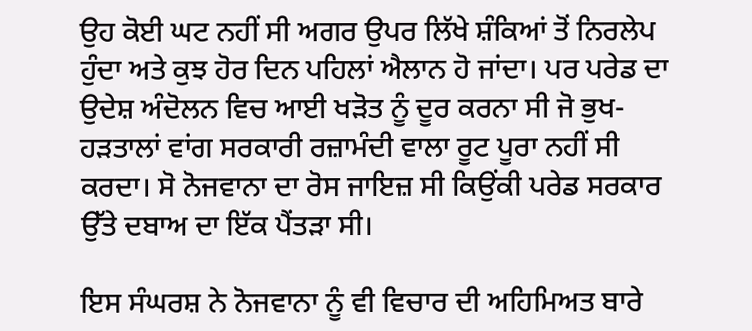ਉਹ ਕੋਈ ਘਟ ਨਹੀਂ ਸੀ ਅਗਰ ਉਪਰ ਲਿੱਖੇ ਸ਼ੰਕਿਆਂ ਤੋਂ ਨਿਰਲੇਪ ਹੁੰਦਾ ਅਤੇ ਕੁਝ ਹੋਰ ਦਿਨ ਪਹਿਲਾਂ ਐਲਾਨ ਹੋ ਜਾਂਦਾ। ਪਰ ਪਰੇਡ ਦਾ ਉਦੇਸ਼ ਅੰਦੋਲਨ ਵਿਚ ਆਈ ਖੜੋਤ ਨੂੰ ਦੂਰ ਕਰਨਾ ਸੀ ਜੋ ਭੁਖ-ਹੜਤਾਲਾਂ ਵਾਂਗ ਸਰਕਾਰੀ ਰਜ਼ਾਮੰਦੀ ਵਾਲਾ ਰੂਟ ਪੂਰਾ ਨਹੀਂ ਸੀ ਕਰਦਾ। ਸੋ ਨੋਜਵਾਨਾ ਦਾ ਰੋਸ ਜਾਇਜ਼ ਸੀ ਕਿਉਂਕੀ ਪਰੇਡ ਸਰਕਾਰ ਉੱਤੇ ਦਬਾਅ ਦਾ ਇੱਕ ਪੈਂਤੜਾ ਸੀ।

ਇਸ ਸੰਘਰਸ਼ ਨੇ ਨੋਜਵਾਨਾ ਨੂੰ ਵੀ ਵਿਚਾਰ ਦੀ ਅਹਿਮਿਅਤ ਬਾਰੇ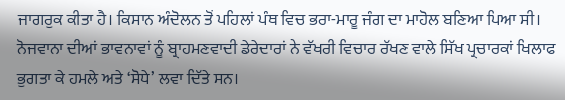ਜਾਗਰੁਕ ਕੀਤਾ ਹੈ। ਕਿਸਾਨ ਅੰਦੋਲਨ ਤੋਂ ਪਹਿਲਾਂ ਪੰਥ ਵਿਚ ਭਰਾ-ਮਾਰੂ ਜੰਗ ਦਾ ਮਾਹੋਲ ਬਣਿਆ ਪਿਆ ਸੀ। ਨੋਜਵਾਨਾ ਦੀਆਂ ਭਾਵਨਾਵਾਂ ਨੂੰ ਬ੍ਰਾਹਮਣਵਾਦੀ ਡੇਰੇਦਾਰਾਂ ਨੇ ਵੱਖਰੀ ਵਿਚਾਰ ਰੱਖਣ ਵਾਲੇ ਸਿੱਖ ਪ੍ਰਚਾਰਕਾਂ ਖਿਲਾਫ ਭੁਗਤਾ ਕੇ ਹਮਲੇ ਅਤੇ ‘ਸੋਧੇ’ ਲਵਾ ਦਿੱਤੇ ਸਨ।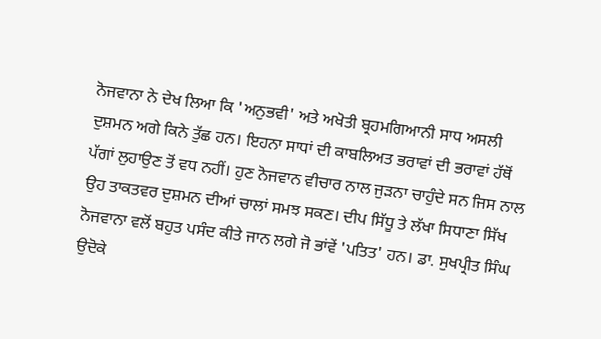ਨੋਜਵਾਨਾ ਨੇ ਦੇਖ ਲਿਆ ਕਿ 'ਅਨੁਭਵੀ' ਅਤੇ ਅਖੋਤੀ ਬ੍ਰਹਮਗਿਆਨੀ ਸਾਧ ਅਸਲੀ ਦੁਸ਼ਮਨ ਅਗੇ ਕਿਨੇ ਤੁੱਛ ਹਨ। ਇਹਨਾ ਸਾਧਾਂ ਦੀ ਕਾਬਲਿਅਤ ਭਰਾਵਾਂ ਦੀ ਭਰਾਵਾਂ ਹੱਥੋਂ ਪੱਗਾਂ ਲੁਹਾਉਣ ਤੋਂ ਵਧ ਨਹੀਂ। ਹੁਣ ਨੋਜਵਾਨ ਵੀਚਾਰ ਨਾਲ ਜੁੜਨਾ ਚਾਹੁੰਦੇ ਸਨ ਜਿਸ ਨਾਲ ਉਹ ਤਾਕਤਵਰ ਦੁਸ਼ਮਨ ਦੀਆਂ ਚਾਲਾਂ ਸਮਝ ਸਕਣ। ਦੀਪ ਸਿੱਧੂ ਤੇ ਲੱਖਾ ਸਿਧਾਣਾ ਸਿੱਖ ਨੋਜਵਾਨਾ ਵਲੋਂ ਬਹੁਤ ਪਸੰਦ ਕੀਤੇ ਜਾਨ ਲਗੇ ਜੋ ਭਾਂਵੇਂ 'ਪਤਿਤ' ਹਨ। ਡਾ. ਸੁਖਪ੍ਰੀਤ ਸਿੰਘ ਉਦੋਕੇ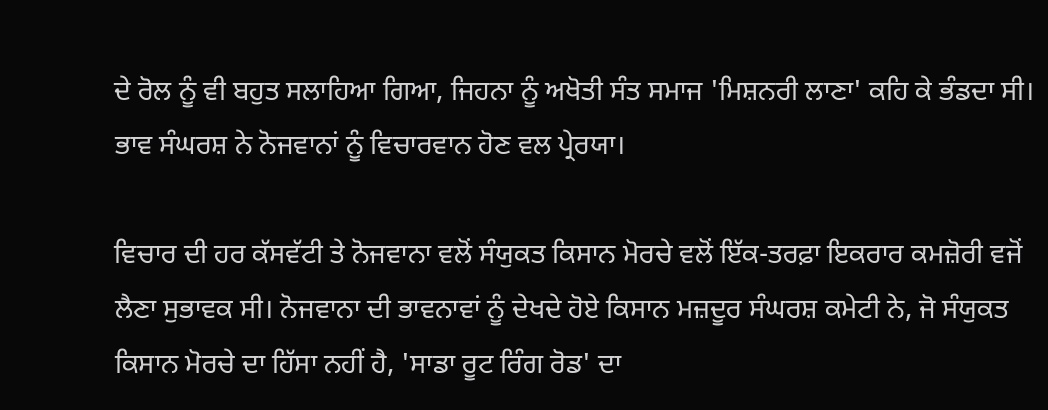ਦੇ ਰੋਲ ਨੂੰ ਵੀ ਬਹੁਤ ਸਲਾਹਿਆ ਗਿਆ, ਜਿਹਨਾ ਨੂੰ ਅਖੋਤੀ ਸੰਤ ਸਮਾਜ 'ਮਿਸ਼ਨਰੀ ਲਾਣਾ' ਕਹਿ ਕੇ ਭੰਡਦਾ ਸੀ। ਭਾਵ ਸੰਘਰਸ਼ ਨੇ ਨੋਜਵਾਨਾਂ ਨੂੰ ਵਿਚਾਰਵਾਨ ਹੋਣ ਵਲ ਪ੍ਰੇਰਯਾ।

ਵਿਚਾਰ ਦੀ ਹਰ ਕੱਸਵੱਟੀ ਤੇ ਨੋਜਵਾਨਾ ਵਲੋਂ ਸੰਯੁਕਤ ਕਿਸਾਨ ਮੋਰਚੇ ਵਲੋਂ ਇੱਕ-ਤਰਫ਼ਾ ਇਕਰਾਰ ਕਮਜ਼ੋਰੀ ਵਜੋਂ ਲੈਣਾ ਸੁਭਾਵਕ ਸੀ। ਨੋਜਵਾਨਾ ਦੀ ਭਾਵਨਾਵਾਂ ਨੂੰ ਦੇਖਦੇ ਹੋਏ ਕਿਸਾਨ ਮਜ਼ਦੂਰ ਸੰਘਰਸ਼ ਕਮੇਟੀ ਨੇ, ਜੋ ਸੰਯੁਕਤ ਕਿਸਾਨ ਮੋਰਚੇ ਦਾ ਹਿੱਸਾ ਨਹੀਂ ਹੈ, 'ਸਾਡਾ ਰੂਟ ਰਿੰਗ ਰੋਡ' ਦਾ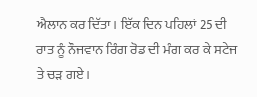ਐਲਾਨ ਕਰ ਦਿੱਤਾ। ਇੱਕ ਦਿਨ ਪਹਿਲਾਂ 25 ਦੀ ਰਾਤ ਨੂੰ ਨੌਜਵਾਨ ਰਿੰਗ ਰੋਡ ਦੀ ਮੰਗ ਕਰ ਕੇ ਸਟੇਜ ਤੇ ਚੜ ਗਏ।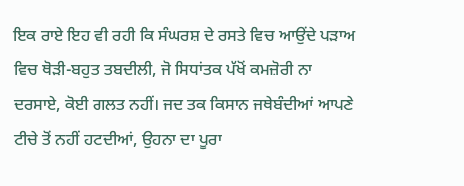ਇਕ ਰਾਏ ਇਹ ਵੀ ਰਹੀ ਕਿ ਸੰਘਰਸ਼ ਦੇ ਰਸਤੇ ਵਿਚ ਆਉਂਦੇ ਪੜਾਅ ਵਿਚ ਥੋੜੀ-ਬਹੁਤ ਤਬਦੀਲੀ, ਜੋ ਸਿਧਾਂਤਕ ਪੱਖੋਂ ਕਮਜ਼ੋਰੀ ਨਾ ਦਰਸਾਏ, ਕੋਈ ਗਲਤ ਨਹੀਂ। ਜਦ ਤਕ ਕਿਸਾਨ ਜਥੇਬੰਦੀਆਂ ਆਪਣੇ ਟੀਚੇ ਤੋਂ ਨਹੀਂ ਹਟਦੀਆਂ, ਉਹਨਾ ਦਾ ਪੂਰਾ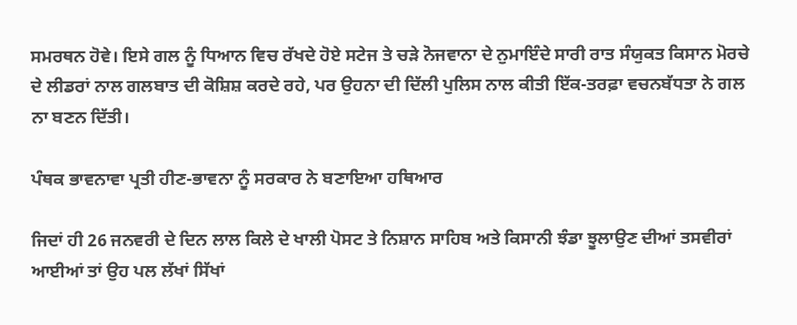ਸਮਰਥਨ ਹੋਵੇ। ਇਸੇ ਗਲ ਨੂੰ ਧਿਆਨ ਵਿਚ ਰੱਖਦੇ ਹੋਏ ਸਟੇਜ ਤੇ ਚੜੇ ਨੋਜਵਾਨਾ ਦੇ ਨੁਮਾਇੰਦੇ ਸਾਰੀ ਰਾਤ ਸੰਯੁਕਤ ਕਿਸਾਨ ਮੋਰਚੇ ਦੇ ਲੀਡਰਾਂ ਨਾਲ ਗਲਬਾਤ ਦੀ ਕੋਸ਼ਿਸ਼ ਕਰਦੇ ਰਹੇ, ਪਰ ਉਹਨਾ ਦੀ ਦਿੱਲੀ ਪੁਲਿਸ ਨਾਲ ਕੀਤੀ ਇੱਕ-ਤਰਫ਼ਾ ਵਚਨਬੱਧਤਾ ਨੇ ਗਲ ਨਾ ਬਣਨ ਦਿੱਤੀ।

ਪੰਥਕ ਭਾਵਨਾਵਾ ਪ੍ਰਤੀ ਹੀਣ-ਭਾਵਨਾ ਨੂੰ ਸਰਕਾਰ ਨੇ ਬਣਾਇਆ ਹਥਿਆਰ

ਜਿਦਾਂ ਹੀ 26 ਜਨਵਰੀ ਦੇ ਦਿਨ ਲਾਲ ਕਿਲੇ ਦੇ ਖਾਲੀ ਪੋਸਟ ਤੇ ਨਿਸ਼ਾਨ ਸਾਹਿਬ ਅਤੇ ਕਿਸਾਨੀ ਝੰਡਾ ਝੂਲਾਉਣ ਦੀਆਂ ਤਸਵੀਰਾਂ ਆਈਆਂ ਤਾਂ ਉਹ ਪਲ ਲੱਖਾਂ ਸਿੱਖਾਂ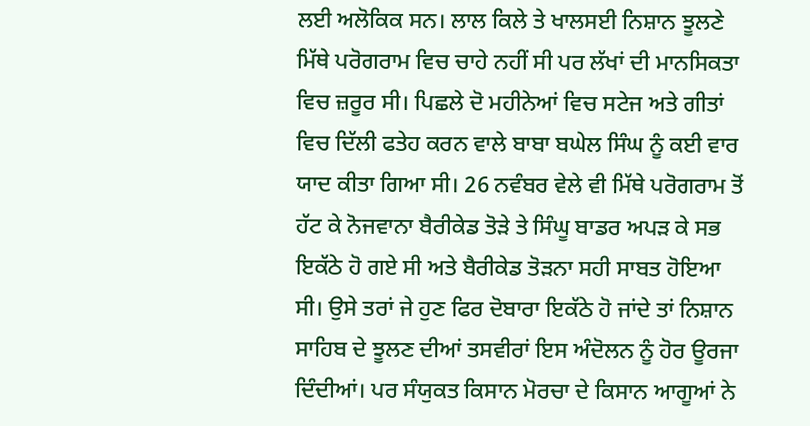ਲਈ ਅਲੋਕਿਕ ਸਨ। ਲਾਲ ਕਿਲੇ ਤੇ ਖਾਲਸਈ ਨਿਸ਼ਾਨ ਝੂਲਣੇ ਮਿੱਥੇ ਪਰੋਗਰਾਮ ਵਿਚ ਚਾਹੇ ਨਹੀਂ ਸੀ ਪਰ ਲੱਖਾਂ ਦੀ ਮਾਨਸਿਕਤਾ ਵਿਚ ਜ਼ਰੂਰ ਸੀ। ਪਿਛਲੇ ਦੋ ਮਹੀਨੇਆਂ ਵਿਚ ਸਟੇਜ ਅਤੇ ਗੀਤਾਂ ਵਿਚ ਦਿੱਲੀ ਫਤੇਹ ਕਰਨ ਵਾਲੇ ਬਾਬਾ ਬਘੇਲ ਸਿੰਘ ਨੂੰ ਕਈ ਵਾਰ ਯਾਦ ਕੀਤਾ ਗਿਆ ਸੀ। 26 ਨਵੰਬਰ ਵੇਲੇ ਵੀ ਮਿੱਥੇ ਪਰੋਗਰਾਮ ਤੋਂ ਹੱਟ ਕੇ ਨੋਜਵਾਨਾ ਬੈਰੀਕੇਡ ਤੋੜੇ ਤੇ ਸਿੰਘੂ ਬਾਡਰ ਅਪੜ ਕੇ ਸਭ ਇਕੱਠੇ ਹੋ ਗਏ ਸੀ ਅਤੇ ਬੈਰੀਕੇਡ ਤੋੜਨਾ ਸਹੀ ਸਾਬਤ ਹੋਇਆ ਸੀ। ਉਸੇ ਤਰਾਂ ਜੇ ਹੁਣ ਫਿਰ ਦੋਬਾਰਾ ਇਕੱਠੇ ਹੋ ਜਾਂਦੇ ਤਾਂ ਨਿਸ਼ਾਨ ਸਾਹਿਬ ਦੇ ਝੂਲਣ ਦੀਆਂ ਤਸਵੀਰਾਂ ਇਸ ਅੰਦੋਲਨ ਨੂੰ ਹੋਰ ਊਰਜਾ ਦਿੰਦੀਆਂ। ਪਰ ਸੰਯੁਕਤ ਕਿਸਾਨ ਮੋਰਚਾ ਦੇ ਕਿਸਾਨ ਆਗੂਆਂ ਨੇ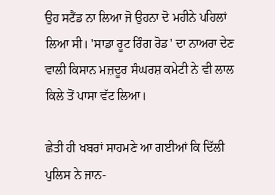ਉਹ ਸਟੈਂਡ ਨਾ ਲਿਆ ਜੋ ਉਹਨਾ ਦੋ ਮਹੀਨੇ ਪਹਿਲਾਂ ਲਿਆ ਸੀ। 'ਸਾਡਾ ਰੂਟ ਰਿੰਗ ਰੋਡ' ਦਾ ਨਾਅਰਾ ਦੇਣ ਵਾਲੀ ਕਿਸਾਨ ਮਜ਼ਦੂਰ ਸੰਘਰਸ਼ ਕਮੇਟੀ ਨੇ ਵੀ ਲਾਲ ਕਿਲੇ ਤੋਂ ਪਾਸਾ ਵੱਟ ਲਿਆ।

ਛੇਤੀ ਹੀ ਖਬਰਾਂ ਸਾਹਮਣੇ ਆ ਗਈਆਂ ਕਿ ਦਿੱਲੀ ਪੁਲਿਸ ਨੇ ਜਾਨ-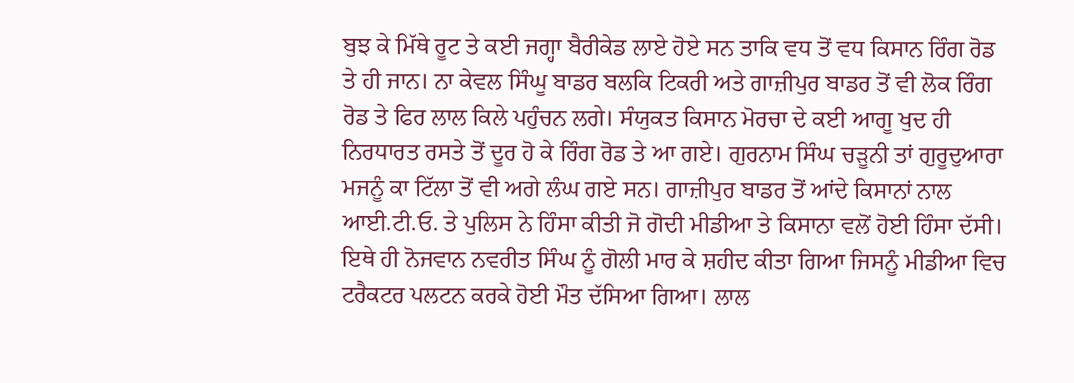ਬੁਝ ਕੇ ਮਿੱਥੇ ਰੂਟ ਤੇ ਕਈ ਜਗ੍ਹਾ ਬੈਰੀਕੇਡ ਲਾਏ ਹੋਏ ਸਨ ਤਾਕਿ ਵਧ ਤੋਂ ਵਧ ਕਿਸਾਨ ਰਿੰਗ ਰੋਡ ਤੇ ਹੀ ਜਾਨ। ਨਾ ਕੇਵਲ ਸਿੰਘੂ ਬਾਡਰ ਬਲਕਿ ਟਿਕਰੀ ਅਤੇ ਗਾਜ਼ੀਪੁਰ ਬਾਡਰ ਤੋਂ ਵੀ ਲੋਕ ਰਿੰਗ ਰੋਡ ਤੇ ਫਿਰ ਲਾਲ ਕਿਲੇ ਪਹੁੰਚਨ ਲਗੇ। ਸੰਯੁਕਤ ਕਿਸਾਨ ਮੋਰਚਾ ਦੇ ਕਈ ਆਗੂ ਖੁਦ ਹੀ ਨਿਰਧਾਰਤ ਰਸਤੇ ਤੋਂ ਦੂਰ ਹੋ ਕੇ ਰਿੰਗ ਰੋਡ ਤੇ ਆ ਗਏ। ਗੁਰਨਾਮ ਸਿੰਘ ਚੜੂਨੀ ਤਾਂ ਗੁਰੂਦੁਆਰਾ ਮਜਨੂੰ ਕਾ ਟਿੱਲਾ ਤੋਂ ਵੀ ਅਗੇ ਲੰਘ ਗਏ ਸਨ। ਗਾਜ਼ੀਪੁਰ ਬਾਡਰ ਤੋਂ ਆਂਦੇ ਕਿਸਾਨਾਂ ਨਾਲ ਆਈ.ਟੀ.ਓ. ਤੇ ਪੁਲਿਸ ਨੇ ਹਿੰਸਾ ਕੀਤੀ ਜੋ ਗੋਦੀ ਮੀਡੀਆ ਤੇ ਕਿਸਾਨਾ ਵਲੋਂ ਹੋਈ ਹਿੰਸਾ ਦੱਸੀ। ਇਥੇ ਹੀ ਨੋਜਵਾਨ ਨਵਰੀਤ ਸਿੰਘ ਨੂੰ ਗੋਲੀ ਮਾਰ ਕੇ ਸ਼ਹੀਦ ਕੀਤਾ ਗਿਆ ਜਿਸਨੂੰ ਮੀਡੀਆ ਵਿਚ ਟਰੈਕਟਰ ਪਲਟਨ ਕਰਕੇ ਹੋਈ ਮੌਤ ਦੱਸਿਆ ਗਿਆ। ਲਾਲ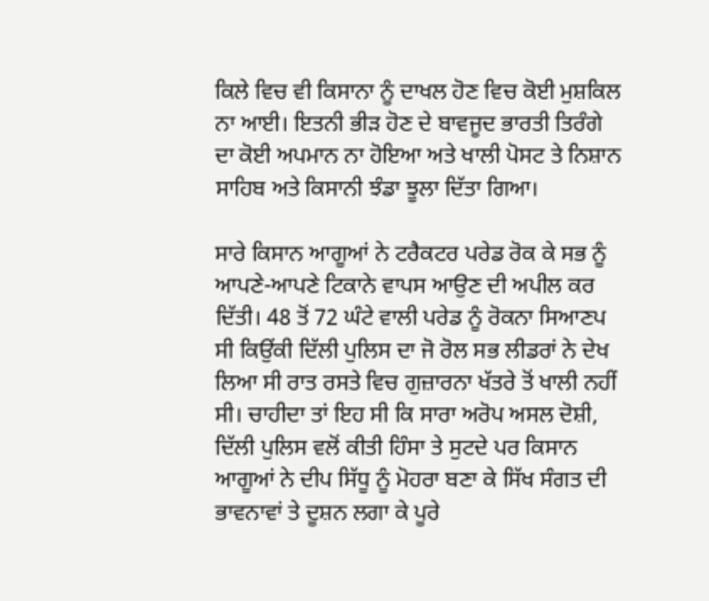ਕਿਲੇ ਵਿਚ ਵੀ ਕਿਸਾਨਾ ਨੂੰ ਦਾਖਲ ਹੋਣ ਵਿਚ ਕੋਈ ਮੁਸ਼ਕਿਲ ਨਾ ਆਈ। ਇਤਨੀ ਭੀੜ ਹੋਣ ਦੇ ਬਾਵਜੂਦ ਭਾਰਤੀ ਤਿਰੰਗੇ ਦਾ ਕੋਈ ਅਪਮਾਨ ਨਾ ਹੋਇਆ ਅਤੇ ਖਾਲੀ ਪੋਸਟ ਤੇ ਨਿਸ਼ਾਨ ਸਾਹਿਬ ਅਤੇ ਕਿਸਾਨੀ ਝੰਡਾ ਝੂਲਾ ਦਿੱਤਾ ਗਿਆ।

ਸਾਰੇ ਕਿਸਾਨ ਆਗੂਆਂ ਨੇ ਟਰੈਕਟਰ ਪਰੇਡ ਰੋਕ ਕੇ ਸਭ ਨੂੰ ਆਪਣੇ-ਆਪਣੇ ਟਿਕਾਨੇ ਵਾਪਸ ਆਉਣ ਦੀ ਅਪੀਲ ਕਰ ਦਿੱਤੀ। 48 ਤੋਂ 72 ਘੰਟੇ ਵਾਲੀ ਪਰੇਡ ਨੂੰ ਰੋਕਨਾ ਸਿਆਣਪ ਸੀ ਕਿਉਂਕੀ ਦਿੱਲੀ ਪੁਲਿਸ ਦਾ ਜੋ ਰੋਲ ਸਭ ਲੀਡਰਾਂ ਨੇ ਦੇਖ ਲਿਆ ਸੀ ਰਾਤ ਰਸਤੇ ਵਿਚ ਗੁਜ਼ਾਰਨਾ ਖੱਤਰੇ ਤੋਂ ਖਾਲੀ ਨਹੀਂ ਸੀ। ਚਾਹੀਦਾ ਤਾਂ ਇਹ ਸੀ ਕਿ ਸਾਰਾ ਅਰੋਪ ਅਸਲ ਦੋਸ਼ੀ, ਦਿੱਲੀ ਪੁਲਿਸ ਵਲੋਂ ਕੀਤੀ ਹਿੰਸਾ ਤੇ ਸੁਟਦੇ ਪਰ ਕਿਸਾਨ ਆਗੂਆਂ ਨੇ ਦੀਪ ਸਿੱਧੂ ਨੂੰ ਮੋਹਰਾ ਬਣਾ ਕੇ ਸਿੱਖ ਸੰਗਤ ਦੀ ਭਾਵਨਾਵਾਂ ਤੇ ਦੂਸ਼ਨ ਲਗਾ ਕੇ ਪੂਰੇ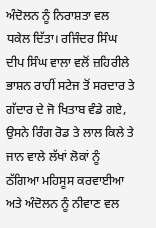ਅੰਦੋਲਨ ਨੂੰ ਨਿਰਾਸ਼ਤਾ ਵਲ ਧਕੇਲ ਦਿੱਤਾ। ਰਜਿੰਦਰ ਸਿੰਘ ਦੀਪ ਸਿੰਘ ਵਾਲਾ ਵਲੋਂ ਜ਼ਹਿਰੀਲੇ ਭਾਸ਼ਨ ਰਾਹੀਂ ਸਟੇਜ ਤੋਂ ਸਰਦਾਰ ਤੇ ਗੱਦਾਰ ਦੇ ਜੋ ਖਿਤਾਬ ਵੰਡੇ ਗਏ, ਉਸਨੇ ਰਿੰਗ ਰੋਡ ਤੇ ਲਾਲ ਕਿਲੇ ਤੇ ਜਾਨ ਵਾਲੇ ਲੱਖਾਂ ਲੋਕਾਂ ਨੂੰ ਠੱਗਿਆ ਮਹਿਸੂਸ ਕਰਵਾਈਆ ਅਤੇ ਅੰਦੋਲਨ ਨੂੰ ਨੀਵਾਣ ਵਲ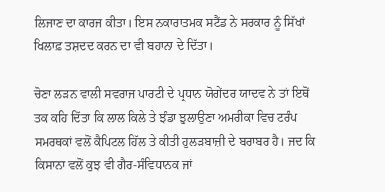ਲਿਜਾਣ ਦਾ ਕਾਰਜ ਕੀਤਾ। ਇਸ ਨਕਾਰਾਤਮਕ ਸਟੈਂਡ ਨੇ ਸਰਕਾਰ ਨੂੰ ਸਿੱਖਾਂ ਖਿਲਾਫ਼ ਤਸ਼ਦਦ ਕਰਨ ਦਾ ਵੀ ਬਹਾਨਾ ਦੇ ਦਿੱਤਾ।

ਚੋਣਾ ਲੜਨ ਵਾਲੀ ਸਵਰਾਜ ਪਾਰਟੀ ਦੇ ਪ੍ਰਧਾਨ ਯੋਗੇਂਦਰ ਯਾਦਵ ਨੇ ਤਾਂ ਇਥੋਂ ਤਕ ਕਹਿ ਦਿੱਤਾ ਕਿ ਲਾਲ ਕਿਲੇ ਤੇ ਝੰਡਾ ਝੁਲਾਉਣਾ ਅਮਰੀਕਾ ਵਿਚ ਟਰੰਪ ਸਮਰਥਕਾਂ ਵਲੋਂ ਕੈਪਿਟਲ ਹਿੱਲ ਤੇ ਕੀਤੀ ਹੁਲੜਬਾਜ਼ੀ ਦੇ ਬਰਾਬਰ ਹੈ। ਜਦ ਕਿ ਕਿਸਾਨਾ ਵਲੋਂ ਕੁਝ ਵੀ ਗੈਰ-ਸੰਵਿਧਾਨਕ ਜਾਂ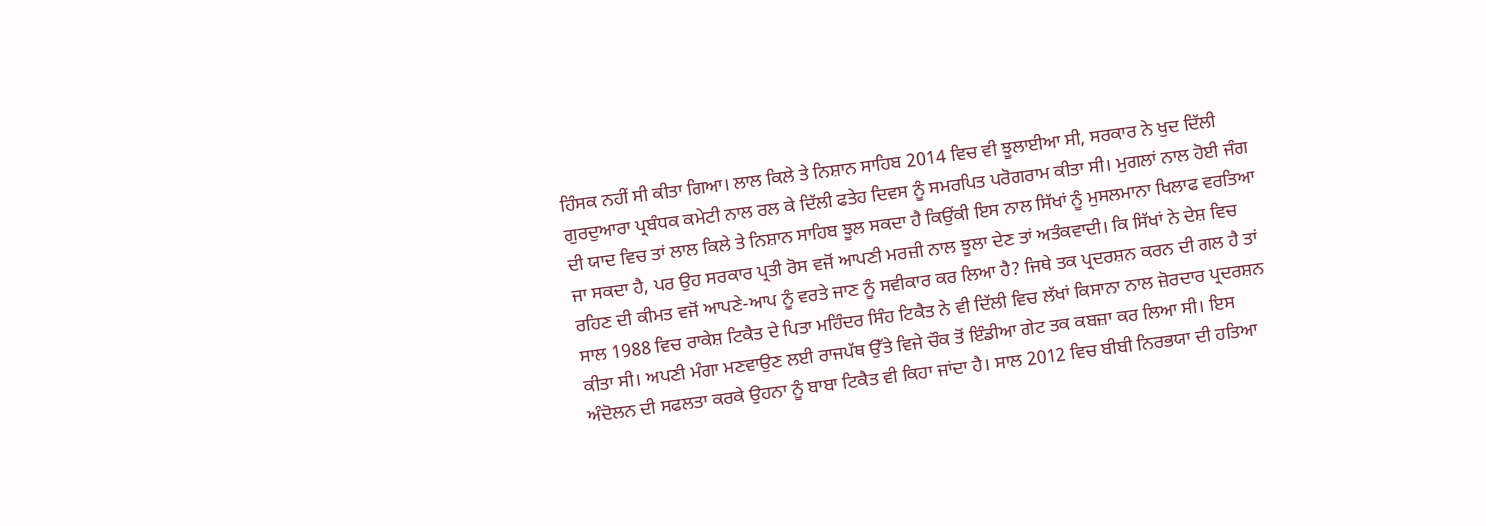ਹਿੰਸਕ ਨਹੀਂ ਸੀ ਕੀਤਾ ਗਿਆ। ਲਾਲ ਕਿਲੇ ਤੇ ਨਿਸ਼ਾਨ ਸਾਹਿਬ 2014 ਵਿਚ ਵੀ ਝੂਲਾਈਆ ਸੀ, ਸਰਕਾਰ ਨੇ ਖੁਦ ਦਿੱਲੀ ਗੁਰਦੁਆਰਾ ਪ੍ਰਬੰਧਕ ਕਮੇਟੀ ਨਾਲ ਰਲ ਕੇ ਦਿੱਲੀ ਫਤੇਹ ਦਿਵਸ ਨੂੰ ਸਮਰਪਿਤ ਪਰੋਗਰਾਮ ਕੀਤਾ ਸੀ। ਮੁਗਲਾਂ ਨਾਲ ਹੋਈ ਜੰਗ ਦੀ ਯਾਦ ਵਿਚ ਤਾਂ ਲਾਲ ਕਿਲੇ ਤੇ ਨਿਸ਼ਾਨ ਸਾਹਿਬ ਝੂਲ ਸਕਦਾ ਹੈ ਕਿਉਂਕੀ ਇਸ ਨਾਲ ਸਿੱਖਾਂ ਨੂੰ ਮੁਸਲਮਾਨਾ ਖਿਲਾਫ ਵਰਤਿਆ ਜਾ ਸਕਦਾ ਹੈ, ਪਰ ਉਹ ਸਰਕਾਰ ਪ੍ਰਤੀ ਰੋਸ ਵਜੋਂ ਆਪਣੀ ਮਰਜ਼ੀ ਨਾਲ ਝੂਲਾ ਦੇਣ ਤਾਂ ਅਤੰਕਵਾਦੀ। ਕਿ ਸਿੱਖਾਂ ਨੇ ਦੇਸ਼ ਵਿਚ ਰਹਿਣ ਦੀ ਕੀਮਤ ਵਜੋਂ ਆਪਣੇ-ਆਪ ਨੂੰ ਵਰਤੇ ਜਾਣ ਨੂੰ ਸਵੀਕਾਰ ਕਰ ਲਿਆ ਹੈ? ਜਿਥੇ ਤਕ ਪ੍ਰਦਰਸ਼ਨ ਕਰਨ ਦੀ ਗਲ ਹੈ ਤਾਂ ਸਾਲ 1988 ਵਿਚ ਰਾਕੇਸ਼ ਟਿਕੈਤ ਦੇ ਪਿਤਾ ਮਹਿੰਦਰ ਸਿੰਹ ਟਿਕੈਤ ਨੇ ਵੀ ਦਿੱਲੀ ਵਿਚ ਲੱਖਾਂ ਕਿਸਾਨਾ ਨਾਲ ਜ਼ੋਰਦਾਰ ਪ੍ਰਦਰਸ਼ਨ ਕੀਤਾ ਸੀ। ਅਪਣੀ ਮੰਗਾ ਮਣਵਾਉਣ ਲਈ ਰਾਜਪੱਥ ਉੱਤੇ ਵਿਜੇ ਚੌਕ ਤੋਂ ਇੰਡੀਆ ਗੇਟ ਤਕ ਕਬਜ਼ਾ ਕਰ ਲਿਆ ਸੀ। ਇਸ ਅੰਦੋਲਨ ਦੀ ਸਫਲਤਾ ਕਰਕੇ ਉਹਨਾ ਨੂੰ ਬਾਬਾ ਟਿਕੈਤ ਵੀ ਕਿਹਾ ਜਾਂਦਾ ਹੈ। ਸਾਲ 2012 ਵਿਚ ਬੀਬੀ ਨਿਰਭਯਾ ਦੀ ਹਤਿਆ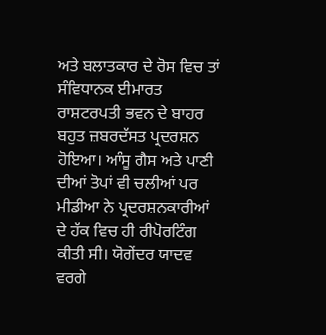ਅਤੇ ਬਲਾਤਕਾਰ ਦੇ ਰੋਸ ਵਿਚ ਤਾਂ ਸੰਵਿਧਾਨਕ ਈਮਾਰਤ ਰਾਸ਼ਟਰਪਤੀ ਭਵਨ ਦੇ ਬਾਹਰ ਬਹੁਤ ਜ਼ਬਰਦੱਸਤ ਪ੍ਰਦਰਸ਼ਨ ਹੋਇਆ। ਆੰਸੂ ਗੈਸ ਅਤੇ ਪਾਣੀ ਦੀਆਂ ਤੋਪਾਂ ਵੀ ਚਲੀਆਂ ਪਰ ਮੀਡੀਆ ਨੇ ਪ੍ਰਦਰਸ਼ਨਕਾਰੀਆਂ ਦੇ ਹੱਕ ਵਿਚ ਹੀ ਰੀਪੋਰਟਿੰਗ ਕੀਤੀ ਸੀ। ਯੋਗੇਂਦਰ ਯਾਦਵ ਵਰਗੇ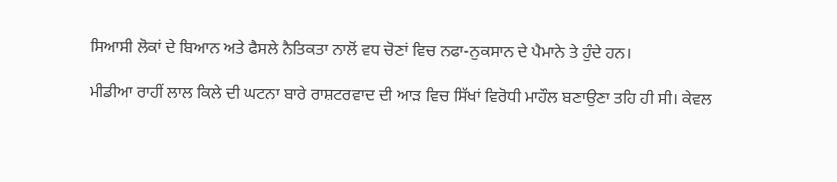ਸਿਆਸੀ ਲੋਕਾਂ ਦੇ ਬਿਆਨ ਅਤੇ ਫੈਸਲੇ ਨੈਤਿਕਤਾ ਨਾਲੋਂ ਵਧ ਚੋਣਾਂ ਵਿਚ ਨਫਾ-ਨੁਕਸਾਨ ਦੇ ਪੈਮਾਨੇ ਤੇ ਹੁੰਦੇ ਹਨ।

ਮੀਡੀਆ ਰਾਹੀਂ ਲਾਲ ਕਿਲੇ ਦੀ ਘਟਨਾ ਬਾਰੇ ਰਾਸ਼ਟਰਵਾਦ ਦੀ ਆੜ ਵਿਚ ਸਿੱਖਾਂ ਵਿਰੋਧੀ ਮਾਹੌਲ ਬਣਾਉਣਾ ਤਹਿ ਹੀ ਸੀ। ਕੇਵਲ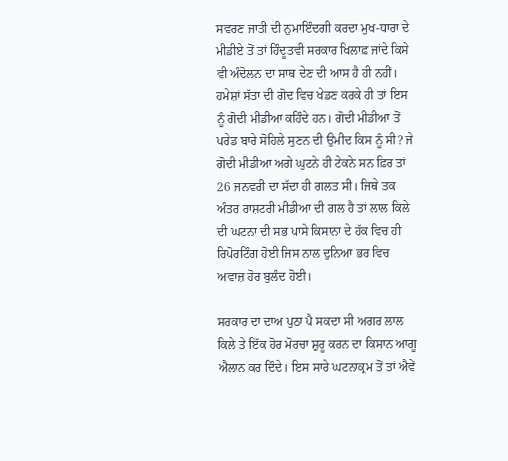ਸਵਰਣ ਜਾਤੀ ਦੀ ਨੁਮਾਇੰਦਗੀ ਕਰਦਾ ਮੁਖ-ਧਾਰਾ ਦੇ ਮੀਡੀਏ ਤੋਂ ਤਾਂ ਹਿੰਦੂਤਵੀ ਸਰਕਾਰ ਖਿਲਾਫ਼ ਜਾਂਦੇ ਕਿਸੇ ਵੀ ਅੰਦੋਲਨ ਦਾ ਸਾਥ ਦੇਣ ਦੀ ਆਸ ਹੈ ਹੀ ਨਹੀਂ। ਹਮੇਸ਼ਾਂ ਸੱਤਾ ਦੀ ਗੋਦ ਵਿਚ ਖੇਡਣ ਕਰਕੇ ਹੀ ਤਾਂ ਇਸ ਨੂੰ ਗੋਦੀ ਮੀਡੀਆ ਕਹਿੰਦੇ ਹਨ। ਗੋਦੀ ਮੀਡੀਆ ਤੋਂ ਪਰੇਡ ਬਾਰੇ ਸੋਹਿਲੇ ਸੁਣਨ ਦੀ ਉਮੀਦ ਕਿਸ ਨੂੰ ਸੀ? ਜੇ ਗੋਦੀ ਮੀਡੀਆ ਅਗੇ ਘੁਟਨੇ ਹੀ ਟੇਕਨੇ ਸਨ ਫ਼ਿਰ ਤਾਂ 26 ਜਨਵਰੀ ਦਾ ਸੱਦਾ ਹੀ ਗਲਤ ਸੀ। ਜਿਥੇ ਤਕ ਅੰਤਰ ਰਾਸ਼ਟਰੀ ਮੀਡੀਆ ਦੀ ਗਲ ਹੈ ਤਾਂ ਲਾਲ ਕਿਲੇ ਦੀ ਘਟਨਾ ਦੀ ਸਭ ਪਾਸੇ ਕਿਸਾਨਾ ਦੇ ਹੱਕ ਵਿਚ ਹੀ ਰਿਪੋਰਟਿੰਗ ਹੋਈ ਜਿਸ ਨਾਲ ਦੁਨਿਆ ਭਰ ਵਿਚ ਅਵਾਜ਼ ਹੋਰ ਬੁਲੰਦ ਹੋਈ।

ਸਰਕਾਰ ਦਾ ਦਾਅ ਪੁਠਾ ਪੈ ਸਕਦਾ ਸੀ ਅਗਰ ਲਾਲ ਕਿਲੇ ਤੇ ਇੱਕ ਹੋਰ ਮੋਰਚਾ ਸ਼ੁਰੂ ਕਰਨ ਦਾ ਕਿਸਾਨ ਆਗੂ ਐਲਾਨ ਕਰ ਦਿੰਦੇ। ਇਸ ਸਾਰੇ ਘਟਨਾਕ੍ਰਮ ਤੋਂ ਤਾਂ ਐਵੇਂ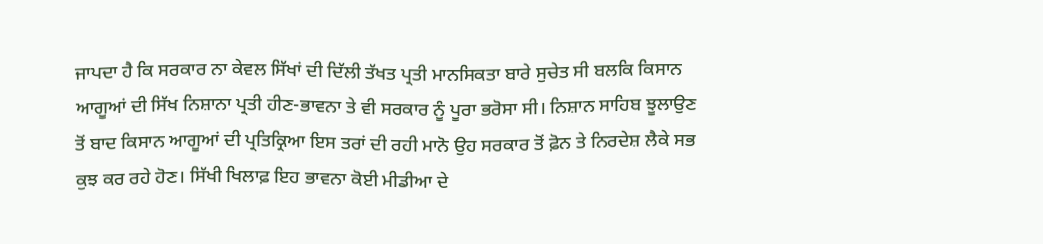ਜਾਪਦਾ ਹੈ ਕਿ ਸਰਕਾਰ ਨਾ ਕੇਵਲ ਸਿੱਖਾਂ ਦੀ ਦਿੱਲੀ ਤੱਖਤ ਪ੍ਰਤੀ ਮਾਨਸਿਕਤਾ ਬਾਰੇ ਸੁਚੇਤ ਸੀ ਬਲਕਿ ਕਿਸਾਨ ਆਗੂਆਂ ਦੀ ਸਿੱਖ ਨਿਸ਼ਾਨਾ ਪ੍ਰਤੀ ਹੀਣ-ਭਾਵਨਾ ਤੇ ਵੀ ਸਰਕਾਰ ਨੂੰ ਪੂਰਾ ਭਰੋਸਾ ਸੀ। ਨਿਸ਼ਾਨ ਸਾਹਿਬ ਝੂਲਾਉਣ ਤੋਂ ਬਾਦ ਕਿਸਾਨ ਆਗੂਆਂ ਦੀ ਪ੍ਰਤਿਕ੍ਰਿਆ ਇਸ ਤਰਾਂ ਦੀ ਰਹੀ ਮਾਨੋ ਉਹ ਸਰਕਾਰ ਤੋਂ ਫ਼ੋਨ ਤੇ ਨਿਰਦੇਸ਼ ਲੈਕੇ ਸਭ ਕੁਝ ਕਰ ਰਹੇ ਹੋਣ। ਸਿੱਖੀ ਖਿਲਾਫ਼ ਇਹ ਭਾਵਨਾ ਕੋਈ ਮੀਡੀਆ ਦੇ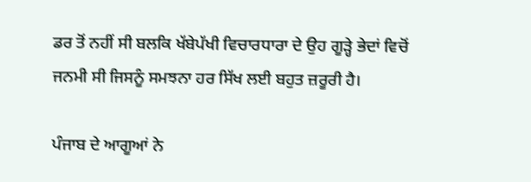ਡਰ ਤੋਂ ਨਹੀਂ ਸੀ ਬਲਕਿ ਖੱਬੇਪੱਖੀ ਵਿਚਾਰਧਾਰਾ ਦੇ ਉਹ ਗੂੜ੍ਹੇ ਭੇਦਾਂ ਵਿਚੋਂ ਜਨਮੀ ਸੀ ਜਿਸਨੂੰ ਸਮਝਨਾ ਹਰ ਸਿੱਖ ਲਈ ਬਹੁਤ ਜ਼ਰੂਰੀ ਹੈ।

ਪੰਜਾਬ ਦੇ ਆਗੂਆਂ ਨੇ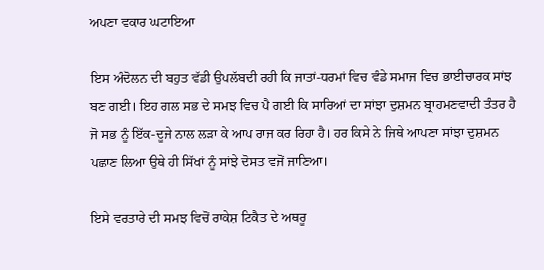ਅਪਣਾ ਵਕਾਰ ਘਟਾਇਆ

ਇਸ ਅੰਦੋਲਨ ਦੀ ਬਹੁਤ ਵੱਡੀ ਉਪਲੱਬਦੀ ਰਹੀ ਕਿ ਜਾਤਾਂ-ਧਰਮਾਂ ਵਿਚ ਵੰਡੇ ਸਮਾਜ ਵਿਚ ਭਾਈਚਾਰਕ ਸਾਂਝ ਬਣ ਗਈ। ਇਹ ਗਲ ਸਭ ਦੇ ਸਮਝ ਵਿਚ ਪੈ ਗਈ ਕਿ ਸਾਰਿਆਂ ਦਾ ਸਾਂਝਾ ਦੁਸ਼ਮਨ ਬ੍ਰਾਹਮਣਵਾਦੀ ਤੰਤਰ ਹੈ ਜੋ ਸਭ ਨੂੰ ਇੱਕ-ਦੂਜੇ ਨਾਲ ਲੜਾ ਕੇ ਆਪ ਰਾਜ ਕਰ ਰਿਹਾ ਹੈ। ਹਰ ਕਿਸੇ ਨੇ ਜਿਥੇ ਆਪਣਾ ਸਾਂਝਾ ਦੁਸ਼ਮਨ ਪਛਾਣ ਲਿਆ ਉਥੇ ਹੀ ਸਿੱਖਾਂ ਨੂੰ ਸਾਂਝੇ ਦੋਸਤ ਵਜੋਂ ਜਾਣਿਆ।

ਇਸੇ ਵਰਤਾਰੇ ਦੀ ਸਮਝ ਵਿਚੋਂ ਰਾਕੇਸ਼ ਟਿਕੈਤ ਦੇ ਅਥਰੂ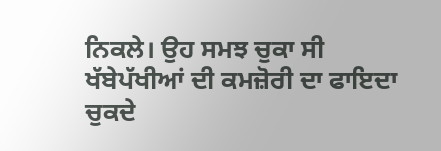ਨਿਕਲੇ। ਉਹ ਸਮਝ ਚੁਕਾ ਸੀ ਖੱਬੇਪੱਖੀਆਂ ਦੀ ਕਮਜ਼ੋਰੀ ਦਾ ਫਾਇਦਾ ਚੁਕਦੇ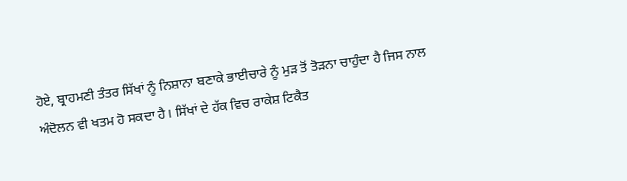ਹੋਏ, ਬ੍ਰਾਹਮਣੀ ਤੰਤਰ ਸਿੱਖਾਂ ਨੂੰ ਨਿਸ਼ਾਨਾ ਬਣਾਕੇ ਭਾਈਚਾਰੇ ਨੂੰ ਮੁੜ ਤੋਂ ਤੋੜਨਾ ਚਾਹੁੰਦਾ ਹੈ ਜਿਸ ਨਾਲ ਅੰਦੋਲਨ ਵੀ ਖਤਮ ਹੋ ਸਕਦਾ ਹੈ। ਸਿੱਖਾਂ ਦੇ ਹੱਕ ਵਿਚ ਰਾਕੇਸ਼ ਟਿਕੈਤ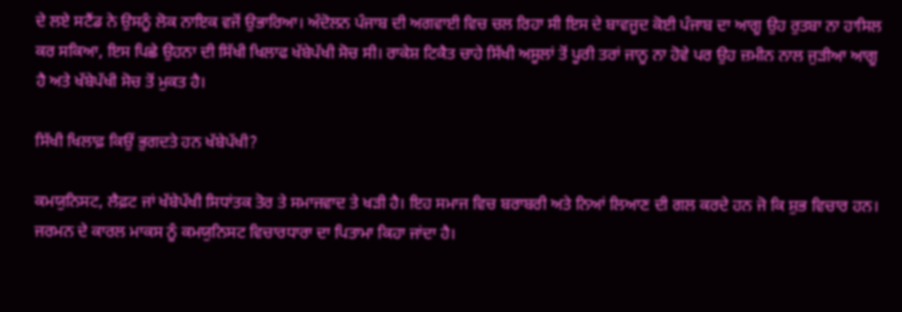ਦੇ ਲਏ ਸਟੈਂਡ ਨੇ ਉਸਨੂੰ ਲੋਕ ਨਾਇਕ ਵਜੋਂ ਉਭਾਰਿਆ। ਅੰਦੋਲਨ ਪੰਜਾਬ ਦੀ ਅਗਵਾਈ ਵਿਚ ਚਲ ਰਿਹਾ ਸੀ ਇਸ ਦੇ ਬਾਵਜੂਦ ਕੋਈ ਪੰਜਾਬ ਦਾ ਆਗੂ ਉਹ ਰੁਤਬਾ ਨਾ ਹਾਸਿਲ ਕਰ ਸਕਿਆ, ਇਸ ਪਿਛੇ ਉਹਨਾ ਦੀ ਸਿੱਖੀ ਖਿਲਾਫ ਖੱਬੇਪੱਖੀ ਸੋਚ ਸੀ। ਰਾਕੇਸ਼ ਟਿਕੈਤ ਚਾਹੇ ਸਿੱਖੀ ਅਸੂਲਾਂ ਤੋਂ ਪੂਰੀ ਤਰਾਂ ਜਾਨੂ ਨਾ ਹੋਵੇ ਪਰ ਉਹ ਜ਼ਮੀਨ ਨਾਲ ਜੁੜੀਆ ਆਗੂ ਹੈ ਅਤੇ ਖੱਬੇਪੱਖੀ ਸੋਚ ਤੋਂ ਮੁਕਤ ਹੈ।

ਸਿੱਖੀ ਖਿਲਾਫ਼ ਕਿਉਂ ਭੁਗਦਤੇ ਹਨ ਖੱਬੇਪੱਖੀ?

ਕਮਯੁਨਿਸਟ, ਲੈਫ਼ਟ ਜਾਂ ਖੱਬੇਪੱਖੀ ਸਿਧਾਂਤਕ ਤੋਰ ਤੇ ਸਮਾਜਵਾਦ ਤੇ ਖੜੀ ਹੈ। ਇਹ ਸਮਾਜ ਵਿਚ ਬਰਾਬਰੀ ਅਤੇ ਨਿਆਂ ਲਿਆਣ ਦੀ ਗਲ ਕਰਦੇ ਹਨ ਜੋ ਕਿ ਸ਼ੁਭ ਵਿਚਾਰ ਹਨ। ਜਰਮਨ ਦੇ ਕਾਰਲ ਮਾਕਸ ਨੂੰ ਕਮਯੁਨਿਸਟ ਵਿਚਾਰਧਾਰਾ ਦਾ ਪਿਤਾਮਾ ਕਿਹਾ ਜਾਂਦਾ ਹੈ।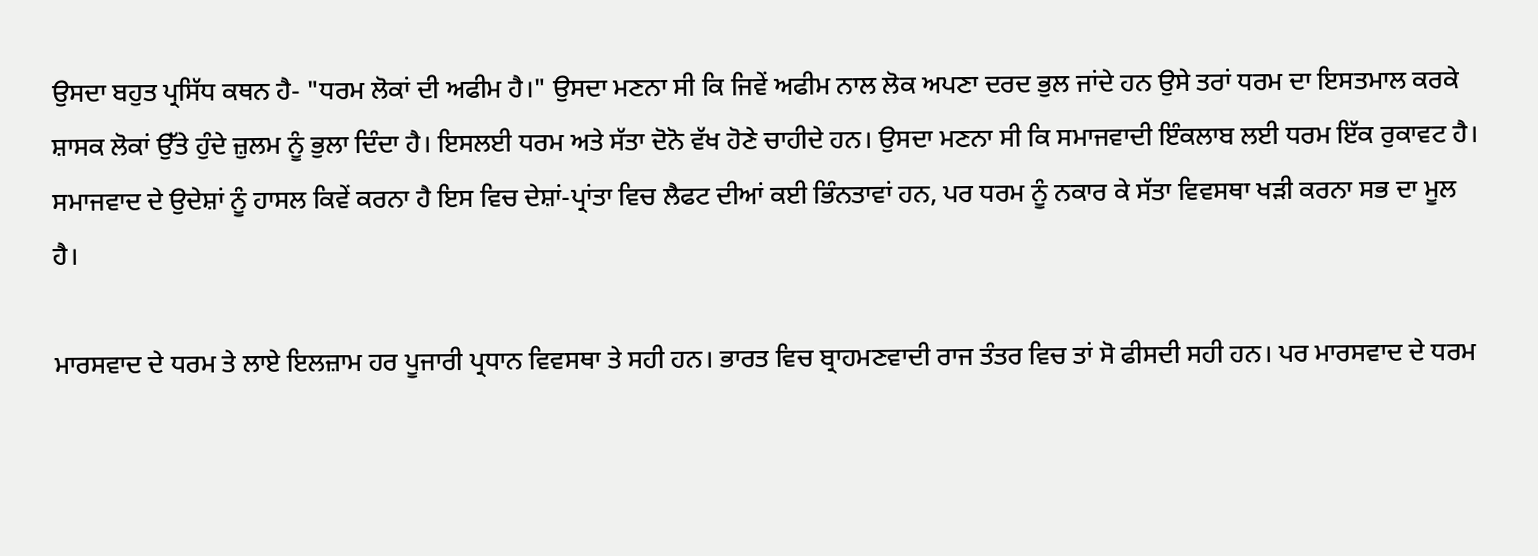ਉਸਦਾ ਬਹੁਤ ਪ੍ਰਸਿੱਧ ਕਥਨ ਹੈ- "ਧਰਮ ਲੋਕਾਂ ਦੀ ਅਫੀਮ ਹੈ।" ਉਸਦਾ ਮਣਨਾ ਸੀ ਕਿ ਜਿਵੇਂ ਅਫੀਮ ਨਾਲ ਲੋਕ ਅਪਣਾ ਦਰਦ ਭੁਲ ਜਾਂਦੇ ਹਨ ਉਸੇ ਤਰਾਂ ਧਰਮ ਦਾ ਇਸਤਮਾਲ ਕਰਕੇ ਸ਼ਾਸਕ ਲੋਕਾਂ ਉੱਤੇ ਹੁੰਦੇ ਜ਼ੁਲਮ ਨੂੰ ਭੁਲਾ ਦਿੰਦਾ ਹੈ। ਇਸਲਈ ਧਰਮ ਅਤੇ ਸੱਤਾ ਦੋਨੋ ਵੱਖ ਹੋਣੇ ਚਾਹੀਦੇ ਹਨ। ਉਸਦਾ ਮਣਨਾ ਸੀ ਕਿ ਸਮਾਜਵਾਦੀ ਇੰਕਲਾਬ ਲਈ ਧਰਮ ਇੱਕ ਰੁਕਾਵਟ ਹੈ। ਸਮਾਜਵਾਦ ਦੇ ਉਦੇਸ਼ਾਂ ਨੂੰ ਹਾਸਲ ਕਿਵੇਂ ਕਰਨਾ ਹੈ ਇਸ ਵਿਚ ਦੇਸ਼ਾਂ-ਪ੍ਰਾਂਤਾ ਵਿਚ ਲੈਫਟ ਦੀਆਂ ਕਈ ਭਿੰਨਤਾਵਾਂ ਹਨ, ਪਰ ਧਰਮ ਨੂੰ ਨਕਾਰ ਕੇ ਸੱਤਾ ਵਿਵਸਥਾ ਖੜੀ ਕਰਨਾ ਸਭ ਦਾ ਮੂਲ ਹੈ।

ਮਾਰਸਵਾਦ ਦੇ ਧਰਮ ਤੇ ਲਾਏ ਇਲਜ਼ਾਮ ਹਰ ਪੂਜਾਰੀ ਪ੍ਰਧਾਨ ਵਿਵਸਥਾ ਤੇ ਸਹੀ ਹਨ। ਭਾਰਤ ਵਿਚ ਬ੍ਰਾਹਮਣਵਾਦੀ ਰਾਜ ਤੰਤਰ ਵਿਚ ਤਾਂ ਸੋ ਫੀਸਦੀ ਸਹੀ ਹਨ। ਪਰ ਮਾਰਸਵਾਦ ਦੇ ਧਰਮ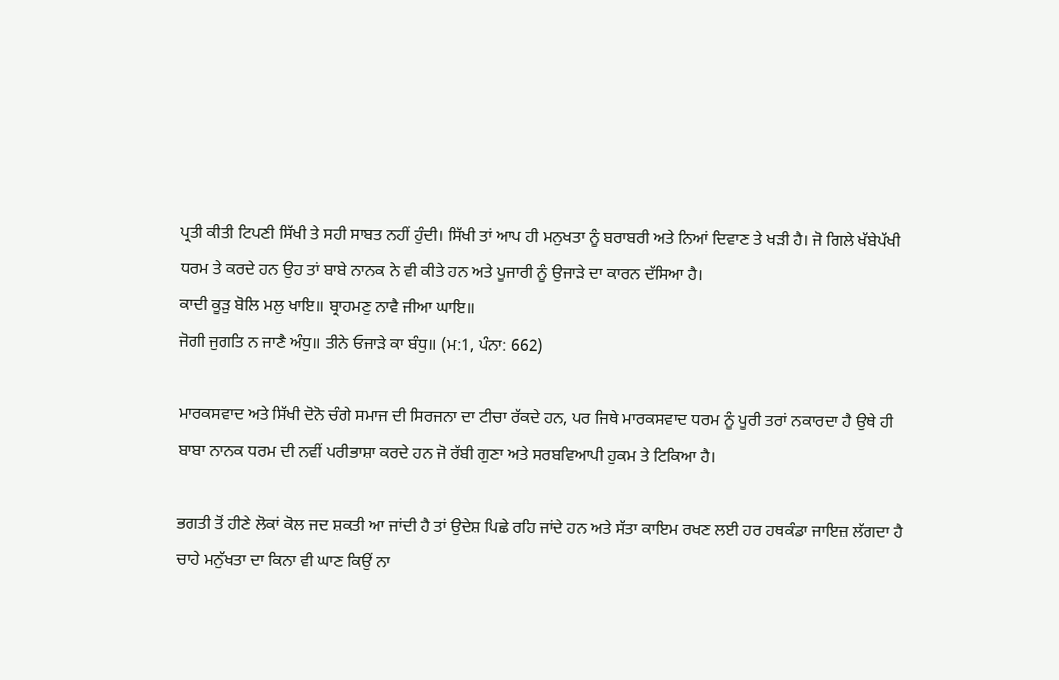ਪ੍ਰਤੀ ਕੀਤੀ ਟਿਪਣੀ ਸਿੱਖੀ ਤੇ ਸਹੀ ਸਾਬਤ ਨਹੀਂ ਹੁੰਦੀ। ਸਿੱਖੀ ਤਾਂ ਆਪ ਹੀ ਮਨੁਖਤਾ ਨੂੰ ਬਰਾਬਰੀ ਅਤੇ ਨਿਆਂ ਦਿਵਾਣ ਤੇ ਖੜੀ ਹੈ। ਜੋ ਗਿਲੇ ਖੱਬੇਪੱਖੀ ਧਰਮ ਤੇ ਕਰਦੇ ਹਨ ਉਹ ਤਾਂ ਬਾਬੇ ਨਾਨਕ ਨੇ ਵੀ ਕੀਤੇ ਹਨ ਅਤੇ ਪੂਜਾਰੀ ਨੂੰ ਉਜਾੜੇ ਦਾ ਕਾਰਨ ਦੱਸਿਆ ਹੈ।
ਕਾਦੀ ਕੂੜੁ ਬੋਲਿ ਮਲੁ ਖਾਇ॥ ਬ੍ਰਾਹਮਣੁ ਨਾਵੈ ਜੀਆ ਘਾਇ॥
ਜੋਗੀ ਜੁਗਤਿ ਨ ਜਾਣੈ ਅੰਧੁ॥ ਤੀਨੇ ਓਜਾੜੇ ਕਾ ਬੰਧੁ॥ (ਮ:1, ਪੰਨਾ: 662)

ਮਾਰਕਸਵਾਦ ਅਤੇ ਸਿੱਖੀ ਦੋਨੋ ਚੰਗੇ ਸਮਾਜ ਦੀ ਸਿਰਜਨਾ ਦਾ ਟੀਚਾ ਰੱਕਦੇ ਹਨ, ਪਰ ਜਿਥੇ ਮਾਰਕਸਵਾਦ ਧਰਮ ਨੂੰ ਪੂਰੀ ਤਰਾਂ ਨਕਾਰਦਾ ਹੈ ਉਥੇ ਹੀ ਬਾਬਾ ਨਾਨਕ ਧਰਮ ਦੀ ਨਵੀਂ ਪਰੀਭਾਸ਼ਾ ਕਰਦੇ ਹਨ ਜੋ ਰੱਬੀ ਗੁਣਾ ਅਤੇ ਸਰਬਵਿਆਪੀ ਹੁਕਮ ਤੇ ਟਿਕਿਆ ਹੈ।

ਭਗਤੀ ਤੋਂ ਹੀਣੇ ਲੋਕਾਂ ਕੋਲ ਜਦ ਸ਼ਕਤੀ ਆ ਜਾਂਦੀ ਹੈ ਤਾਂ ਉਦੇਸ਼ ਪਿਛੇ ਰਹਿ ਜਾਂਦੇ ਹਨ ਅਤੇ ਸੱਤਾ ਕਾਇਮ ਰਖਣ ਲਈ ਹਰ ਹਥਕੰਡਾ ਜਾਇਜ਼ ਲੱਗਦਾ ਹੈ ਚਾਹੇ ਮਨੁੱਖਤਾ ਦਾ ਕਿਨਾ ਵੀ ਘਾਣ ਕਿਉਂ ਨਾ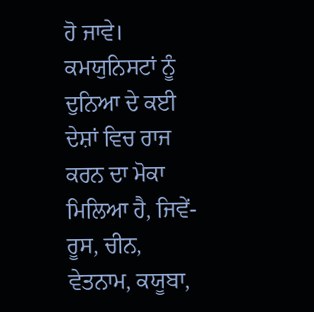ਹੋ ਜਾਵੇ। ਕਮਯੁਨਿਸਟਾਂ ਨੂੰ ਦੁਨਿਆ ਦੇ ਕਈ ਦੇਸ਼ਾਂ ਵਿਚ ਰਾਜ ਕਰਨ ਦਾ ਮੋਕਾ ਮਿਲਿਆ ਹੈ, ਜਿਵੇਂ- ਰੂਸ, ਚੀਨ, ਵੇਤਨਾਮ, ਕਯੂਬਾ,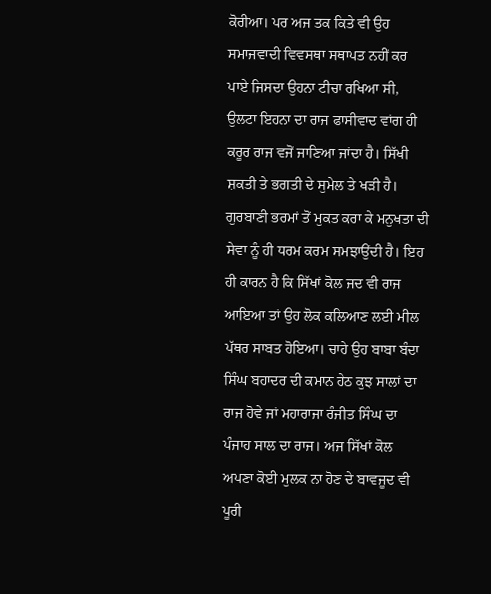ਕੋਰੀਆ। ਪਰ ਅਜ ਤਕ ਕਿਤੇ ਵੀ ਉਹ ਸਮਾਜਵਾਦੀ ਵਿਵਸਥਾ ਸਥਾਪਤ ਨਹੀਂ ਕਰ ਪਾਏ ਜਿਸਦਾ ਉਹਨਾ ਟੀਚਾ ਰਖਿਆ ਸੀ, ਉਲਟਾ ਇਹਨਾ ਦਾ ਰਾਜ ਫਾਸੀਵਾਦ ਵਾਂਗ ਹੀ ਕਰੂਰ ਰਾਜ ਵਜੋਂ ਜਾਣਿਆ ਜਾਂਦਾ ਹੈ। ਸਿੱਖੀ ਸ਼ਕਤੀ ਤੇ ਭਗਤੀ ਦੇ ਸੁਮੇਲ ਤੇ ਖੜੀ ਹੈ। ਗੁਰਬਾਣੀ ਭਰਮਾਂ ਤੋਂ ਮੁਕਤ ਕਰਾ ਕੇ ਮਨੁਖਤਾ ਦੀ ਸੇਵਾ ਨੂੰ ਹੀ ਧਰਮ ਕਰਮ ਸਮਝਾਉਂਦੀ ਹੈ। ਇਹ ਹੀ ਕਾਰਨ ਹੈ ਕਿ ਸਿੱਖਾਂ ਕੋਲ ਜਦ ਵੀ ਰਾਜ ਆਇਆ ਤਾਂ ਉਹ ਲੋਕ ਕਲਿਆਣ ਲਈ ਮੀਲ ਪੱਥਰ ਸਾਬਤ ਹੋਇਆ। ਚਾਹੇ ਉਹ ਬਾਬਾ ਬੰਦਾ ਸਿੰਘ ਬਹਾਦਰ ਦੀ ਕਮਾਨ ਹੇਠ ਕੁਝ ਸਾਲਾਂ ਦਾ ਰਾਜ ਹੋਵੇ ਜਾਂ ਮਹਾਰਾਜਾ ਰੰਜੀਤ ਸਿੰਘ ਦਾ ਪੰਜਾਹ ਸਾਲ ਦਾ ਰਾਜ। ਅਜ ਸਿੱਖਾਂ ਕੋਲ ਅਪਣਾ ਕੋਈ ਮੁਲਕ ਨਾ ਹੋਣ ਦੇ ਬਾਵਜੂਦ ਵੀ ਪੂਰੀ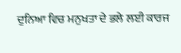ਦੁਨਿਆ ਵਿਚ ਮਨੁਖਤਾ ਦੇ ਭਲੇ ਲਈ ਕਾਰਜ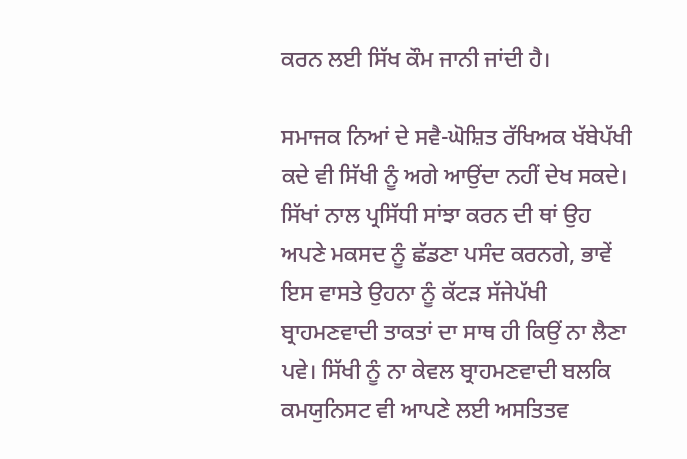ਕਰਨ ਲਈ ਸਿੱਖ ਕੌਮ ਜਾਨੀ ਜਾਂਦੀ ਹੈ।

ਸਮਾਜਕ ਨਿਆਂ ਦੇ ਸਵੈ-ਘੋਸ਼ਿਤ ਰੱਖਿਅਕ ਖੱਬੇਪੱਖੀ ਕਦੇ ਵੀ ਸਿੱਖੀ ਨੂੰ ਅਗੇ ਆਉਂਦਾ ਨਹੀਂ ਦੇਖ ਸਕਦੇ। ਸਿੱਖਾਂ ਨਾਲ ਪ੍ਰਸਿੱਧੀ ਸਾਂਝਾ ਕਰਨ ਦੀ ਥਾਂ ਉਹ ਅਪਣੇ ਮਕਸਦ ਨੂੰ ਛੱਡਣਾ ਪਸੰਦ ਕਰਨਗੇ, ਭਾਵੇਂ ਇਸ ਵਾਸਤੇ ਉਹਨਾ ਨੂੰ ਕੱਟੜ ਸੱਜੇਪੱਖੀ ਬ੍ਰਾਹਮਣਵਾਦੀ ਤਾਕਤਾਂ ਦਾ ਸਾਥ ਹੀ ਕਿਉਂ ਨਾ ਲੈਣਾ ਪਵੇ। ਸਿੱਖੀ ਨੂੰ ਨਾ ਕੇਵਲ ਬ੍ਰਾਹਮਣਵਾਦੀ ਬਲਕਿ ਕਮਯੁਨਿਸਟ ਵੀ ਆਪਣੇ ਲਈ ਅਸਤਿਤਵ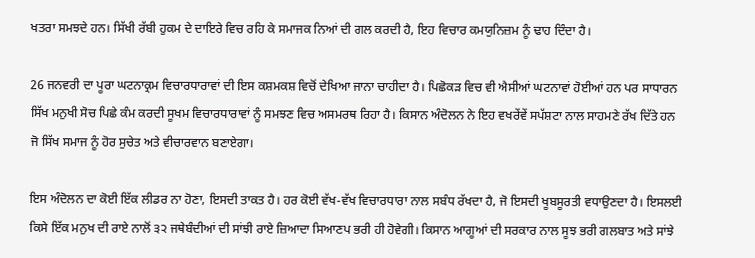ਖਤਰਾ ਸਮਝਦੇ ਹਨ। ਸਿੱਖੀ ਰੱਬੀ ਹੁਕਮ ਦੇ ਦਾਇਰੇ ਵਿਚ ਰਹਿ ਕੇ ਸਮਾਜਕ ਨਿਆਂ ਦੀ ਗਲ ਕਰਦੀ ਹੈ, ਇਹ ਵਿਚਾਰ ਕਮਯੁਨਿਜ਼ਮ ਨੂੰ ਢਾਹ ਦਿੰਦਾ ਹੈ।

26 ਜਨਵਰੀ ਦਾ ਪੂਰਾ ਘਟਨਾਕ੍ਰਮ ਵਿਚਾਰਧਾਰਾਵਾਂ ਦੀ ਇਸ ਕਸ਼ਮਕਸ਼ ਵਿਚੋਂ ਦੇਖਿਆ ਜਾਨਾ ਚਾਹੀਦਾ ਹੈ। ਪਿਛੋਕੜ ਵਿਚ ਵੀ ਐਸੀਆਂ ਘਟਨਾਵਾਂ ਹੋਈਆਂ ਹਨ ਪਰ ਸਾਧਾਰਨ ਸਿੱਖ ਮਨੁਖੀ ਸੋਚ ਪਿਛੇ ਕੰਮ ਕਰਦੀ ਸੂਖਮ ਵਿਚਾਰਧਾਰਾਵਾਂ ਨੂੰ ਸਮਝਣ ਵਿਚ ਅਸਮਰਥ ਰਿਹਾ ਹੈ। ਕਿਸਾਨ ਅੰਦੋਲਨ ਨੇ ਇਹ ਵਖਰੇਂਵੇਂ ਸਪੱਸ਼ਟਾ ਨਾਲ ਸਾਹਮਣੇ ਰੱਖ ਦਿੱਤੇ ਹਨ ਜੋ ਸਿੱਖ ਸਮਾਜ ਨੂੰ ਹੋਰ ਸੁਚੇਤ ਅਤੇ ਵੀਚਾਰਵਾਨ ਬਣਾਏਗਾ।

ਇਸ ਅੰਦੋਲਨ ਦਾ ਕੋਈ ਇੱਕ ਲੀਡਰ ਨਾ ਹੋਣਾ, ਇਸਦੀ ਤਾਕਤ ਹੈ। ਹਰ ਕੋਈ ਵੱਖ-ਵੱਖ ਵਿਚਾਰਧਾਰਾ ਨਾਲ ਸਬੰਧ ਰੱਖਦਾ ਹੈ, ਜੋ ਇਸਦੀ ਖੂਬਸੂਰਤੀ ਵਧਾਉਣਦਾ ਹੈ। ਇਸਲਈ ਕਿਸੇ ਇੱਕ ਮਨੁਖ ਦੀ ਰਾਏ ਨਾਲੋਂ ੩੨ ਜਥੇਬੰਦੀਆਂ ਦੀ ਸਾਂਝੀ ਰਾਏ ਜ਼ਿਆਦਾ ਸਿਆਣਪ ਭਰੀ ਹੀ ਹੋਵੇਗੀ। ਕਿਸਾਨ ਆਗੂਆਂ ਦੀ ਸਰਕਾਰ ਨਾਲ ਸੂਝ ਭਰੀ ਗਲਬਾਤ ਅਤੇ ਸਾਂਝੇ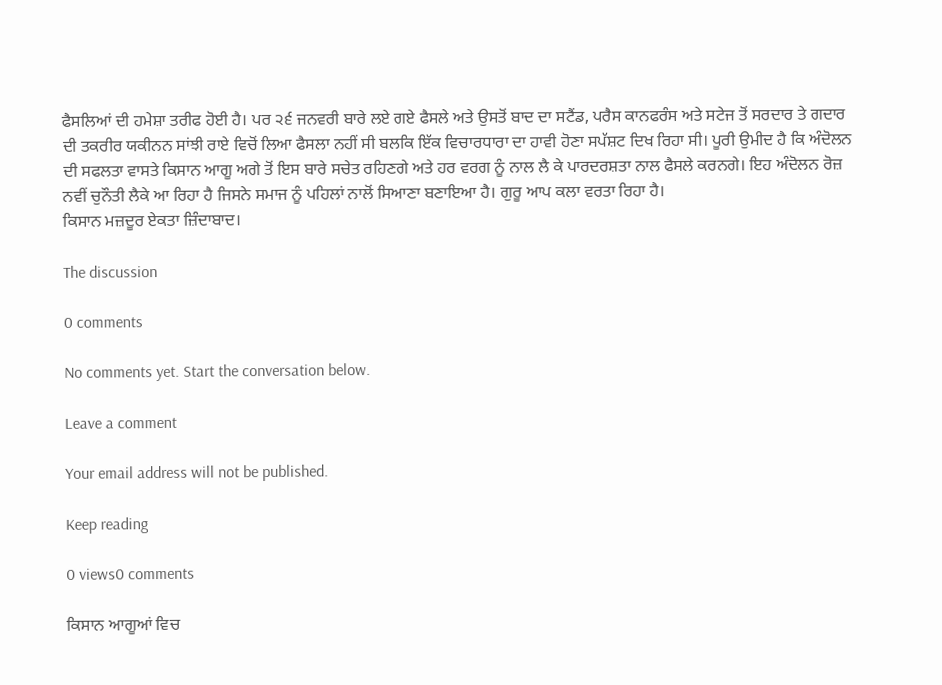ਫੈਸਲਿਆਂ ਦੀ ਹਮੇਸ਼ਾ ਤਰੀਫ ਹੋਈ ਹੈ। ਪਰ ੨੬ ਜਨਵਰੀ ਬਾਰੇ ਲਏ ਗਏ ਫੈਸਲੇ ਅਤੇ ਉਸਤੋਂ ਬਾਦ ਦਾ ਸਟੈਂਡ, ਪਰੈਸ ਕਾਨਫਰੰਸ ਅਤੇ ਸਟੇਜ ਤੋਂ ਸਰਦਾਰ ਤੇ ਗਦਾਰ ਦੀ ਤਕਰੀਰ ਯਕੀਨਨ ਸਾਂਝੀ ਰਾਏ ਵਿਚੋਂ ਲਿਆ ਫੈਸਲਾ ਨਹੀਂ ਸੀ ਬਲਕਿ ਇੱਕ ਵਿਚਾਰਧਾਰਾ ਦਾ ਹਾਵੀ ਹੋਣਾ ਸਪੱਸ਼ਟ ਦਿਖ ਰਿਹਾ ਸੀ। ਪੂਰੀ ਉਮੀਦ ਹੈ ਕਿ ਅੰਦੋਲਨ ਦੀ ਸਫਲਤਾ ਵਾਸਤੇ ਕਿਸਾਨ ਆਗੂ ਅਗੇ ਤੋਂ ਇਸ ਬਾਰੇ ਸਚੇਤ ਰਹਿਣਗੇ ਅਤੇ ਹਰ ਵਰਗ ਨੂੰ ਨਾਲ ਲੈ ਕੇ ਪਾਰਦਰਸ਼ਤਾ ਨਾਲ ਫੈਸਲੇ ਕਰਨਗੇ। ਇਹ ਅੰਦੋਲਨ ਰੋਜ਼ ਨਵੀਂ ਚੁਨੌਤੀ ਲੈਕੇ ਆ ਰਿਹਾ ਹੈ ਜਿਸਨੇ ਸਮਾਜ ਨੂੰ ਪਹਿਲਾਂ ਨਾਲੋਂ ਸਿਆਣਾ ਬਣਾਇਆ ਹੈ। ਗੁਰੂ ਆਪ ਕਲਾ ਵਰਤਾ ਰਿਹਾ ਹੈ।
ਕਿਸਾਨ ਮਜ਼ਦੂਰ ਏਕਤਾ ਜ਼ਿੰਦਾਬਾਦ।

The discussion

0 comments

No comments yet. Start the conversation below.

Leave a comment

Your email address will not be published.

Keep reading

0 views0 comments

ਕਿਸਾਨ ਆਗੂਆਂ ਵਿਚ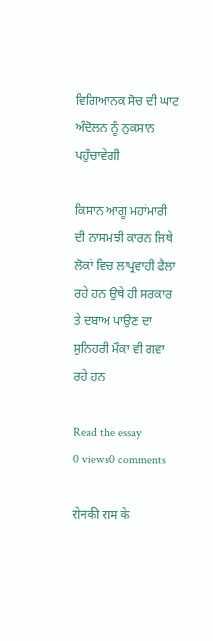ਵਿਗਿਆਨਕ ਸੋਚ ਦੀ ਘਾਟ ਅੰਦੋਲਨ ਨੂੰ ਨੁਕਸਾਨ ਪਹੁੰਚਾਵੇਗੀ

ਕਿਸਾਨ ਆਗੂ ਮਹਾਂਮਾਰੀ ਦੀ ਨਾਸਮਝੀ ਕਾਰਨ ਜਿਥੇ ਲੋਕਾਂ ਵਿਚ ਲਾਪ੍ਰਵਾਹੀ ਫੈਲਾ ਰਹੇ ਹਨ ਉਥੇ ਹੀ ਸਰਕਾਰ ਤੇ ਦਬਾਅ ਪਾਉਣ ਦਾ ਸੁਨਿਹਰੀ ਮੌਕਾ ਵੀ ਗਵਾ ਰਹੇ ਹਨ

Read the essay
0 views0 comments

रोनकी राम के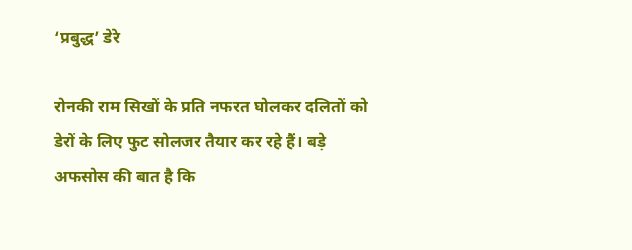‘प्रबुद्ध’ डेरे

रोनकी राम सिखों के प्रति नफरत घोलकर दलितों को डेरों के लिए फुट सोलजर तैयार कर रहे हैं। बड़े अफसोस की बात है कि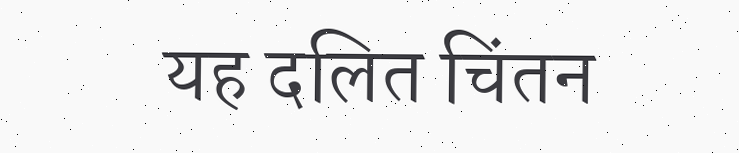यह दलित चिंतन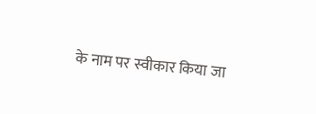के नाम पर स्वीकार किया जा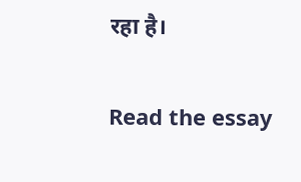रहा है।

Read the essay